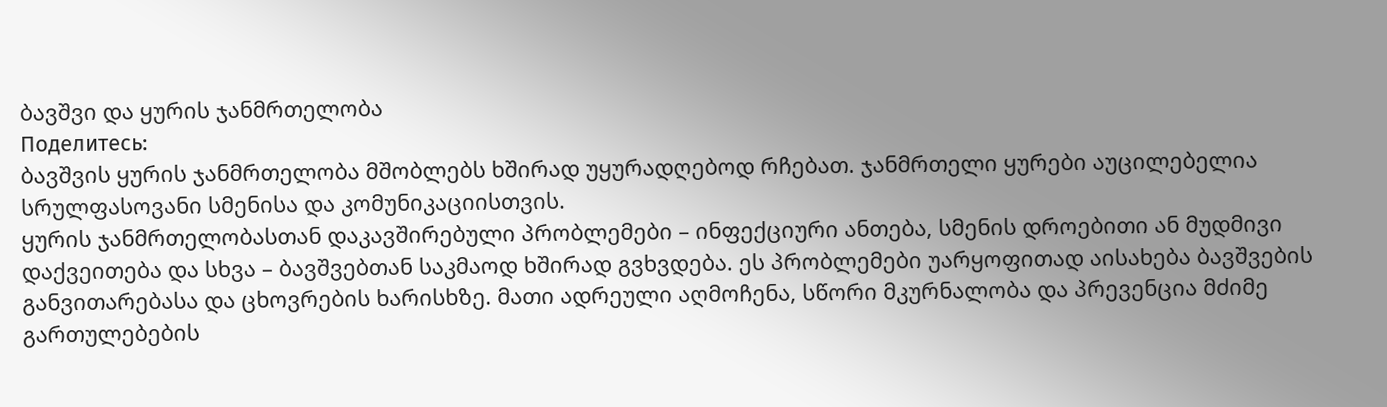ბავშვი და ყურის ჯანმრთელობა
Поделитесь:
ბავშვის ყურის ჯანმრთელობა მშობლებს ხშირად უყურადღებოდ რჩებათ. ჯანმრთელი ყურები აუცილებელია სრულფასოვანი სმენისა და კომუნიკაციისთვის.
ყურის ჯანმრთელობასთან დაკავშირებული პრობლემები – ინფექციური ანთება, სმენის დროებითი ან მუდმივი დაქვეითება და სხვა – ბავშვებთან საკმაოდ ხშირად გვხვდება. ეს პრობლემები უარყოფითად აისახება ბავშვების განვითარებასა და ცხოვრების ხარისხზე. მათი ადრეული აღმოჩენა, სწორი მკურნალობა და პრევენცია მძიმე გართულებების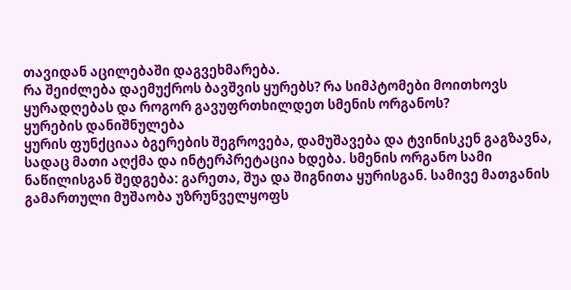თავიდან აცილებაში დაგვეხმარება.
რა შეიძლება დაემუქროს ბავშვის ყურებს? რა სიმპტომები მოითხოვს ყურადღებას და როგორ გავუფრთხილდეთ სმენის ორგანოს?
ყურების დანიშნულება
ყურის ფუნქციაა ბგერების შეგროვება, დამუშავება და ტვინისკენ გაგზავნა, სადაც მათი აღქმა და ინტერპრეტაცია ხდება. სმენის ორგანო სამი ნაწილისგან შედგება: გარეთა, შუა და შიგნითა ყურისგან. სამივე მათგანის გამართული მუშაობა უზრუნველყოფს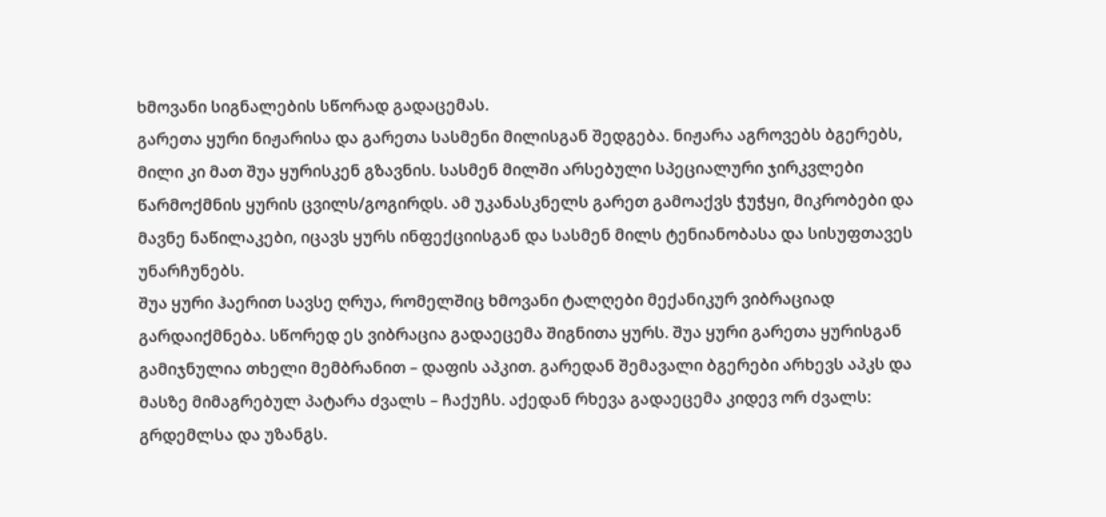ხმოვანი სიგნალების სწორად გადაცემას.
გარეთა ყური ნიჟარისა და გარეთა სასმენი მილისგან შედგება. ნიჟარა აგროვებს ბგერებს, მილი კი მათ შუა ყურისკენ გზავნის. სასმენ მილში არსებული სპეციალური ჯირკვლები წარმოქმნის ყურის ცვილს/გოგირდს. ამ უკანასკნელს გარეთ გამოაქვს ჭუჭყი, მიკრობები და მავნე ნაწილაკები, იცავს ყურს ინფექციისგან და სასმენ მილს ტენიანობასა და სისუფთავეს უნარჩუნებს.
შუა ყური ჰაერით სავსე ღრუა, რომელშიც ხმოვანი ტალღები მექანიკურ ვიბრაციად გარდაიქმნება. სწორედ ეს ვიბრაცია გადაეცემა შიგნითა ყურს. შუა ყური გარეთა ყურისგან გამიჯნულია თხელი მემბრანით – დაფის აპკით. გარედან შემავალი ბგერები არხევს აპკს და მასზე მიმაგრებულ პატარა ძვალს – ჩაქუჩს. აქედან რხევა გადაეცემა კიდევ ორ ძვალს: გრდემლსა და უზანგს.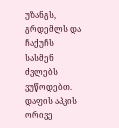უზანგს, გრდემლს და ჩაქუჩს სასმენ ძვლებს ვუწოდებთ.
დაფის აპკის ორივე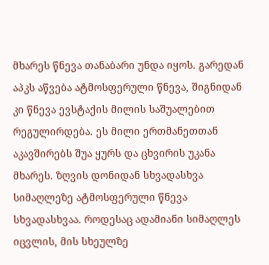მხარეს წნევა თანაბარი უნდა იყოს. გარედან აპკს აწვება ატმოსფერული წნევა, შიგნიდან კი წნევა ევსტაქის მილის საშუალებით რეგულირდება. ეს მილი ერთმანეთთან აკავშირებს შუა ყურს და ცხვირის უკანა მხარეს. ზღვის დონიდან სხვადასხვა სიმაღლეზე ატმოსფერული წნევა სხვადასხვაა. როდესაც ადამიანი სიმაღლეს იცვლის, მის სხეულზე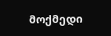მოქმედი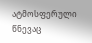ატმოსფერული წნევაც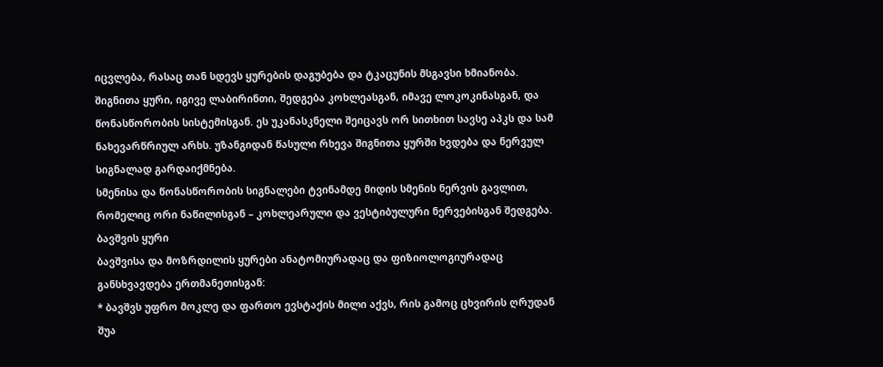იცვლება, რასაც თან სდევს ყურების დაგუბება და ტკაცუნის მსგავსი ხმიანობა.
შიგნითა ყური, იგივე ლაბირინთი, შედგება კოხლეასგან, იმავე ლოკოკინასგან, და წონასწორობის სისტემისგან. ეს უკანასკნელი შეიცავს ორ სითხით სავსე აპკს და სამ ნახევარწრიულ არხს. უზანგიდან წასული რხევა შიგნითა ყურში ხვდება და ნერვულ სიგნალად გარდაიქმნება.
სმენისა და წონასწორობის სიგნალები ტვინამდე მიდის სმენის ნერვის გავლით, რომელიც ორი ნაწილისგან – კოხლეარული და ვესტიბულური ნერვებისგან შედგება.
ბავშვის ყური
ბავშვისა და მოზრდილის ყურები ანატომიურადაც და ფიზიოლოგიურადაც განსხვავდება ერთმანეთისგან:
* ბავშვს უფრო მოკლე და ფართო ევსტაქის მილი აქვს, რის გამოც ცხვირის ღრუდან შუა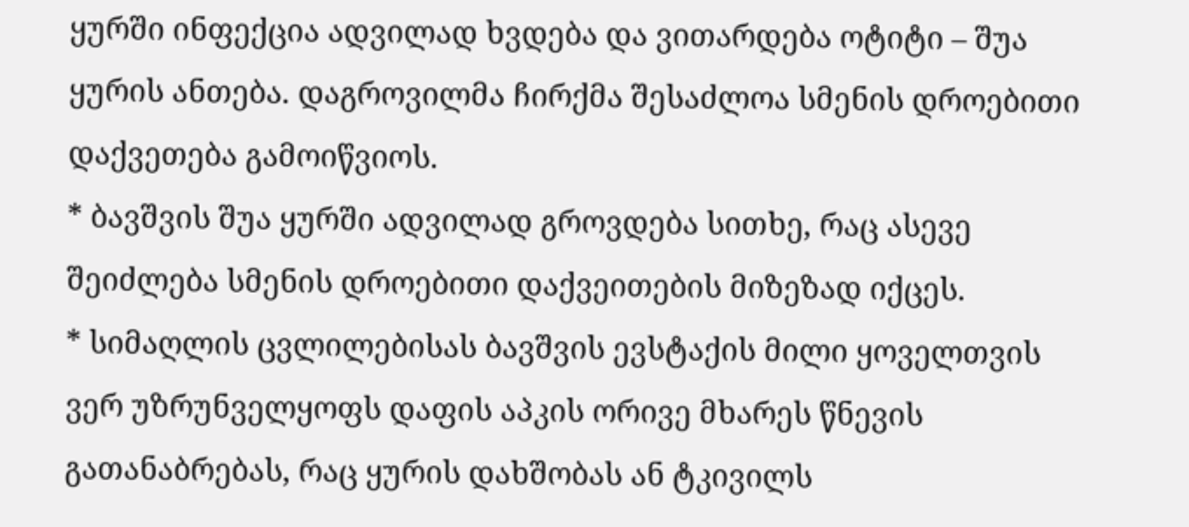ყურში ინფექცია ადვილად ხვდება და ვითარდება ოტიტი – შუა ყურის ანთება. დაგროვილმა ჩირქმა შესაძლოა სმენის დროებითი დაქვეთება გამოიწვიოს.
* ბავშვის შუა ყურში ადვილად გროვდება სითხე, რაც ასევე შეიძლება სმენის დროებითი დაქვეითების მიზეზად იქცეს.
* სიმაღლის ცვლილებისას ბავშვის ევსტაქის მილი ყოველთვის ვერ უზრუნველყოფს დაფის აპკის ორივე მხარეს წნევის გათანაბრებას, რაც ყურის დახშობას ან ტკივილს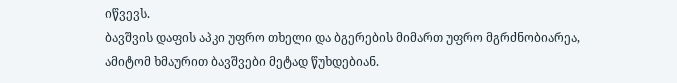იწვევს.
ბავშვის დაფის აპკი უფრო თხელი და ბგერების მიმართ უფრო მგრძნობიარეა, ამიტომ ხმაურით ბავშვები მეტად წუხდებიან.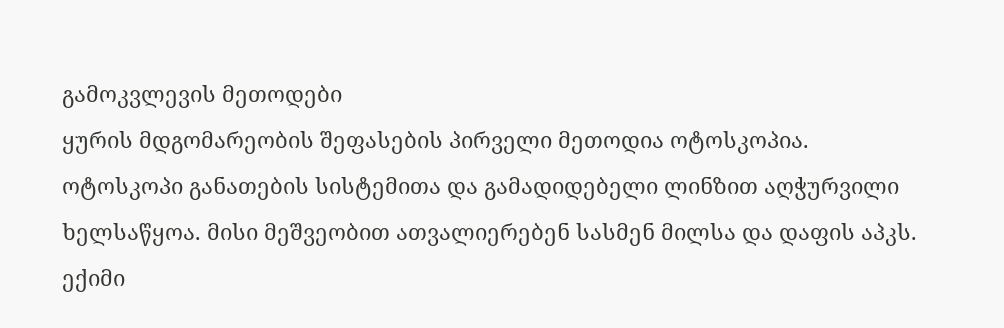გამოკვლევის მეთოდები
ყურის მდგომარეობის შეფასების პირველი მეთოდია ოტოსკოპია. ოტოსკოპი განათების სისტემითა და გამადიდებელი ლინზით აღჭურვილი ხელსაწყოა. მისი მეშვეობით ათვალიერებენ სასმენ მილსა და დაფის აპკს. ექიმი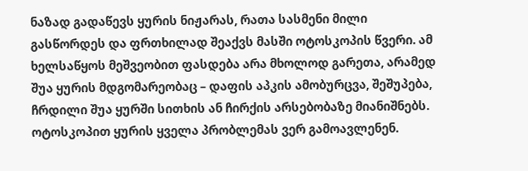ნაზად გადაწევს ყურის ნიჟარას, რათა სასმენი მილი გასწორდეს და ფრთხილად შეაქვს მასში ოტოსკოპის წვერი. ამ ხელსაწყოს მეშვეობით ფასდება არა მხოლოდ გარეთა, არამედ შუა ყურის მდგომარეობაც – დაფის აპკის ამობურცვა, შეშუპება, ჩრდილი შუა ყურში სითხის ან ჩირქის არსებობაზე მიანიშნებს.
ოტოსკოპით ყურის ყველა პრობლემას ვერ გამოავლენენ.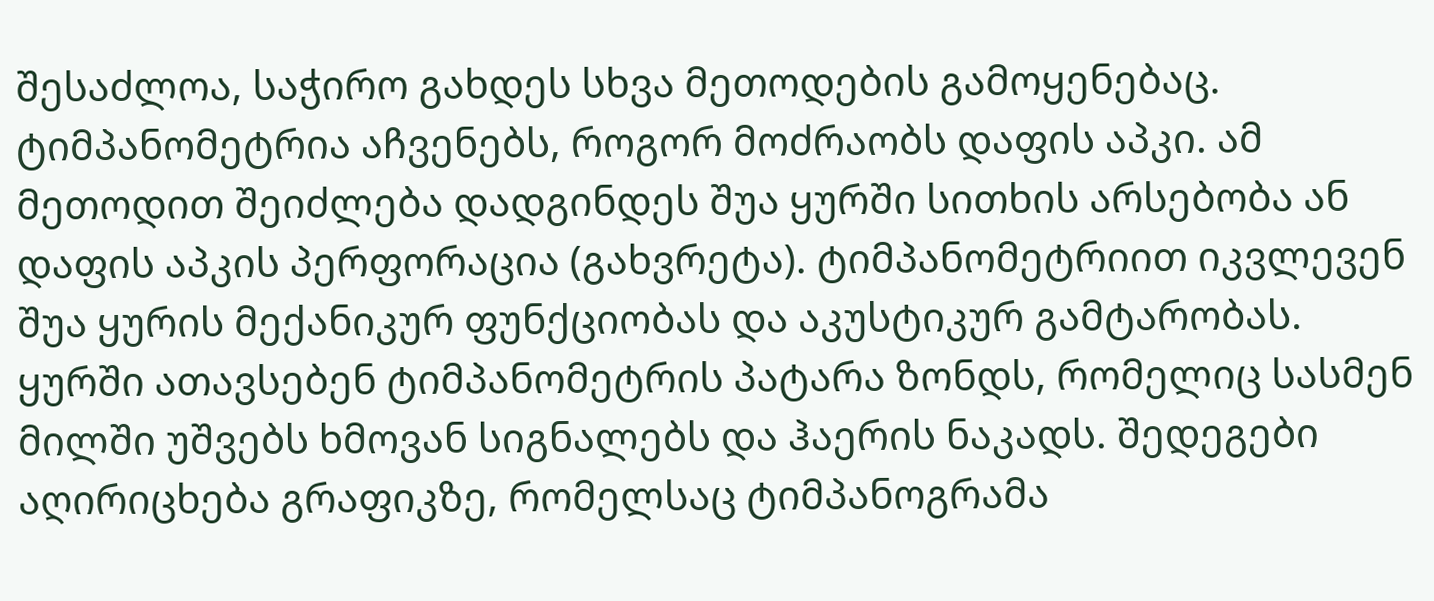შესაძლოა, საჭირო გახდეს სხვა მეთოდების გამოყენებაც.
ტიმპანომეტრია აჩვენებს, როგორ მოძრაობს დაფის აპკი. ამ მეთოდით შეიძლება დადგინდეს შუა ყურში სითხის არსებობა ან დაფის აპკის პერფორაცია (გახვრეტა). ტიმპანომეტრიით იკვლევენ შუა ყურის მექანიკურ ფუნქციობას და აკუსტიკურ გამტარობას. ყურში ათავსებენ ტიმპანომეტრის პატარა ზონდს, რომელიც სასმენ მილში უშვებს ხმოვან სიგნალებს და ჰაერის ნაკადს. შედეგები აღირიცხება გრაფიკზე, რომელსაც ტიმპანოგრამა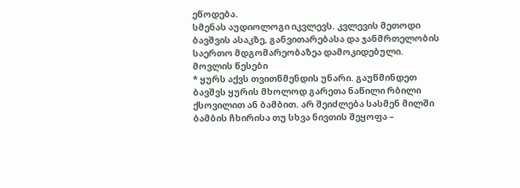ეწოდება.
სმენას აუდიოლოგი იკვლევს. კვლევის მეთოდი ბავშვის ასაკზე, განვითარებასა და ჯანმრთელობის საერთო მდგომარეობაზეა დამოკიდებული.
მოვლის წესები
* ყურს აქვს თვითწმენდის უნარი. გაუწმინდეთ ბავშვს ყურის მხოლოდ გარეთა ნაწილი რბილი ქსოვილით ან ბამბით. არ შეიძლება სასმენ მილში ბამბის ჩხირისა თუ სხვა ნივთის შეყოფა –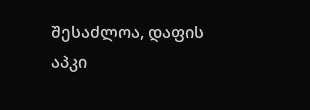შესაძლოა, დაფის აპკი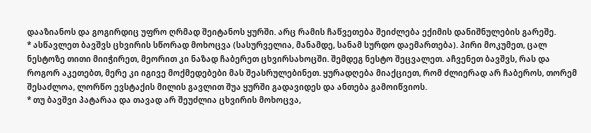დააზიანოს და გოგირდიც უფრო ღრმად შეიტანოს ყურში. არც რამის ჩაწვეთება შეიძლება ექიმის დანიშნულების გარეშე.
* ასწავლეთ ბავშვს ცხვირის სწორად მოხოცვა (სასურველია, მანამდე, სანამ სურდო დაემართება). პირი მოკუმეთ, ცალ ნესტოზე თითი მიიჭირეთ, მეორით კი ნაზად ჩაბერეთ ცხვირსახოცში. შემდეგ ნესტო შეცვალეთ. აჩვენეთ ბავშვს, რას და როგორ აკეთებთ, მერე კი იგივე მოქმედებები მას შეასრულებინეთ. ყურადღება მიაქციეთ, რომ ძლიერად არ ჩაბეროს, თორემ შესაძლოა, ლორწო ევსტაქის მილის გავლით შუა ყურში გადავიდეს და ანთება გამოიწვიოს.
* თუ ბავშვი პატარაა და თავად არ შეუძლია ცხვირის მოხოცვა,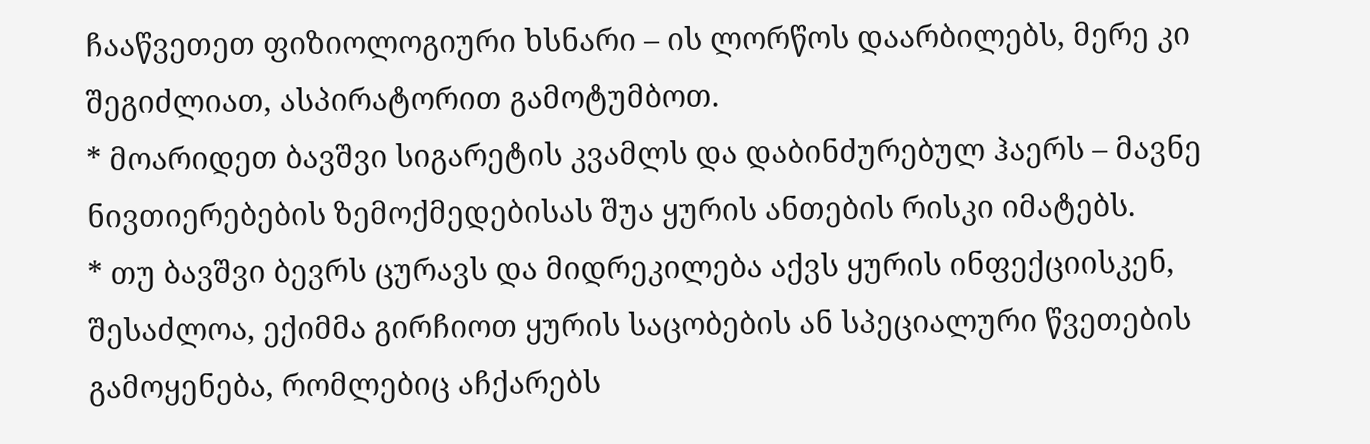ჩააწვეთეთ ფიზიოლოგიური ხსნარი – ის ლორწოს დაარბილებს, მერე კი შეგიძლიათ, ასპირატორით გამოტუმბოთ.
* მოარიდეთ ბავშვი სიგარეტის კვამლს და დაბინძურებულ ჰაერს – მავნე ნივთიერებების ზემოქმედებისას შუა ყურის ანთების რისკი იმატებს.
* თუ ბავშვი ბევრს ცურავს და მიდრეკილება აქვს ყურის ინფექციისკენ, შესაძლოა, ექიმმა გირჩიოთ ყურის საცობების ან სპეციალური წვეთების გამოყენება, რომლებიც აჩქარებს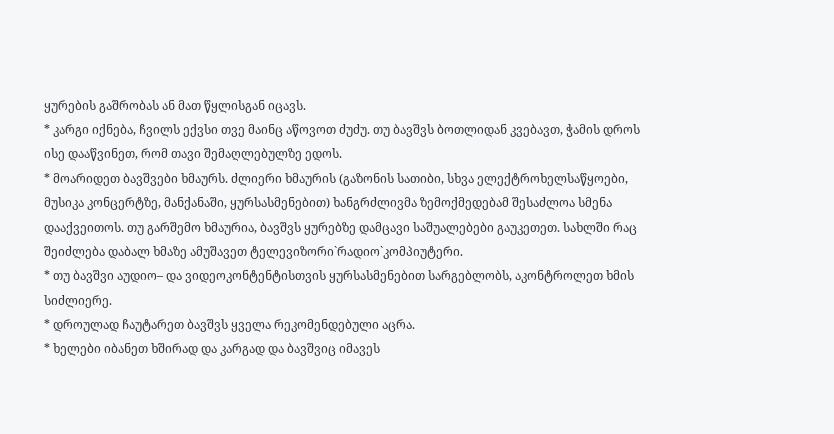ყურების გაშრობას ან მათ წყლისგან იცავს.
* კარგი იქნება, ჩვილს ექვსი თვე მაინც აწოვოთ ძუძუ. თუ ბავშვს ბოთლიდან კვებავთ, ჭამის დროს ისე დააწვინეთ, რომ თავი შემაღლებულზე ედოს.
* მოარიდეთ ბავშვები ხმაურს. ძლიერი ხმაურის (გაზონის სათიბი, სხვა ელექტროხელსაწყოები, მუსიკა კონცერტზე, მანქანაში, ყურსასმენებით) ხანგრძლივმა ზემოქმედებამ შესაძლოა სმენა დააქვეითოს. თუ გარშემო ხმაურია, ბავშვს ყურებზე დამცავი საშუალებები გაუკეთეთ. სახლში რაც შეიძლება დაბალ ხმაზე ამუშავეთ ტელევიზორი`რადიო`კომპიუტერი.
* თუ ბავშვი აუდიო– და ვიდეოკონტენტისთვის ყურსასმენებით სარგებლობს, აკონტროლეთ ხმის სიძლიერე.
* დროულად ჩაუტარეთ ბავშვს ყველა რეკომენდებული აცრა.
* ხელები იბანეთ ხშირად და კარგად და ბავშვიც იმავეს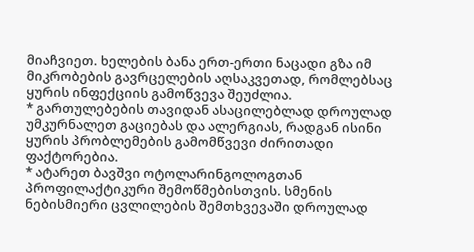მიაჩვიეთ. ხელების ბანა ერთ-ერთი ნაცადი გზა იმ მიკრობების გავრცელების აღსაკვეთად, რომლებსაც ყურის ინფექციის გამოწვევა შეუძლია.
* გართულებების თავიდან ასაცილებლად დროულად უმკურნალეთ გაციებას და ალერგიას, რადგან ისინი ყურის პრობლემების გამომწვევი ძირითადი ფაქტორებია.
* ატარეთ ბავშვი ოტოლარინგოლოგთან პროფილაქტიკური შემოწმებისთვის. სმენის ნებისმიერი ცვლილების შემთხვევაში დროულად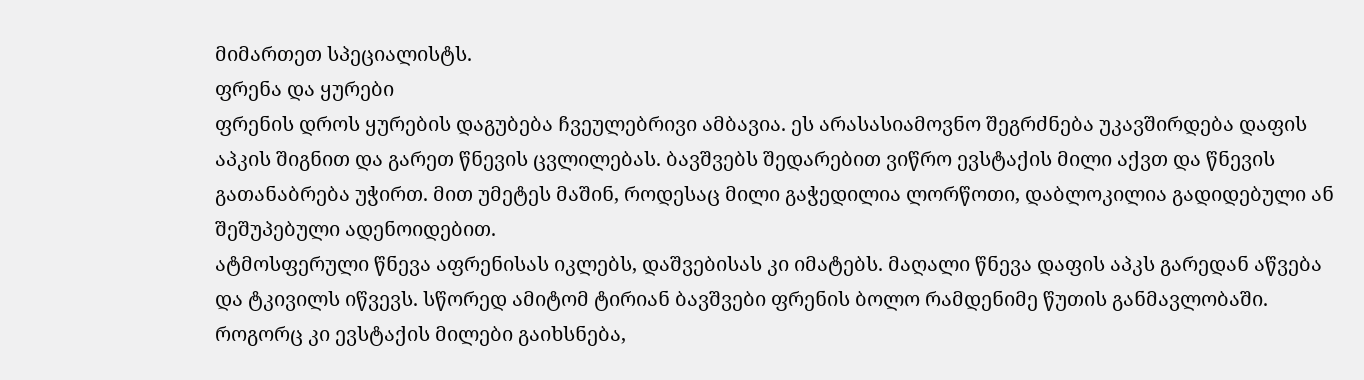მიმართეთ სპეციალისტს.
ფრენა და ყურები
ფრენის დროს ყურების დაგუბება ჩვეულებრივი ამბავია. ეს არასასიამოვნო შეგრძნება უკავშირდება დაფის აპკის შიგნით და გარეთ წნევის ცვლილებას. ბავშვებს შედარებით ვიწრო ევსტაქის მილი აქვთ და წნევის გათანაბრება უჭირთ. მით უმეტეს მაშინ, როდესაც მილი გაჭედილია ლორწოთი, დაბლოკილია გადიდებული ან შეშუპებული ადენოიდებით.
ატმოსფერული წნევა აფრენისას იკლებს, დაშვებისას კი იმატებს. მაღალი წნევა დაფის აპკს გარედან აწვება და ტკივილს იწვევს. სწორედ ამიტომ ტირიან ბავშვები ფრენის ბოლო რამდენიმე წუთის განმავლობაში. როგორც კი ევსტაქის მილები გაიხსნება,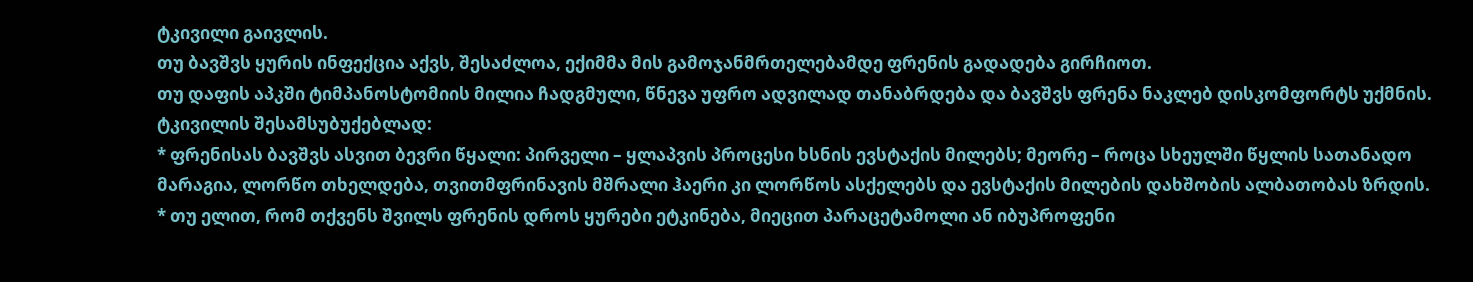ტკივილი გაივლის.
თუ ბავშვს ყურის ინფექცია აქვს, შესაძლოა, ექიმმა მის გამოჯანმრთელებამდე ფრენის გადადება გირჩიოთ.
თუ დაფის აპკში ტიმპანოსტომიის მილია ჩადგმული, წნევა უფრო ადვილად თანაბრდება და ბავშვს ფრენა ნაკლებ დისკომფორტს უქმნის.
ტკივილის შესამსუბუქებლად:
* ფრენისას ბავშვს ასვით ბევრი წყალი: პირველი – ყლაპვის პროცესი ხსნის ევსტაქის მილებს; მეორე – როცა სხეულში წყლის სათანადო მარაგია, ლორწო თხელდება, თვითმფრინავის მშრალი ჰაერი კი ლორწოს ასქელებს და ევსტაქის მილების დახშობის ალბათობას ზრდის.
* თუ ელით, რომ თქვენს შვილს ფრენის დროს ყურები ეტკინება, მიეცით პარაცეტამოლი ან იბუპროფენი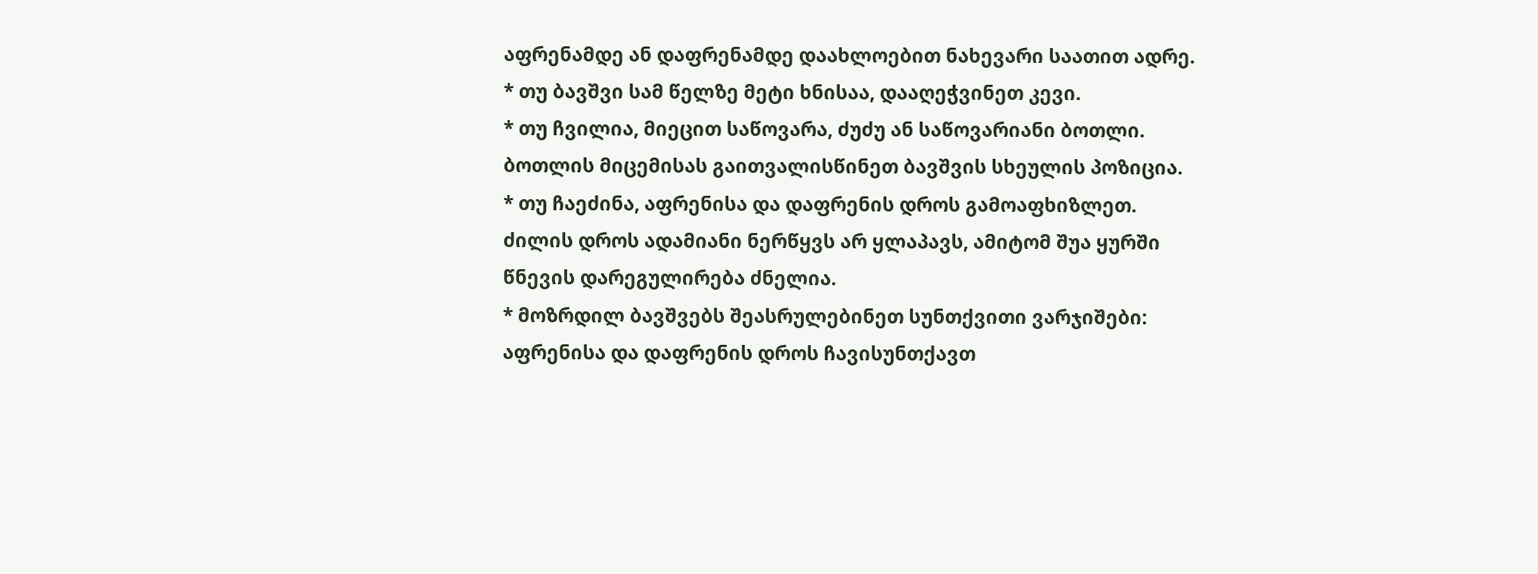აფრენამდე ან დაფრენამდე დაახლოებით ნახევარი საათით ადრე.
* თუ ბავშვი სამ წელზე მეტი ხნისაა, დააღეჭვინეთ კევი.
* თუ ჩვილია, მიეცით საწოვარა, ძუძუ ან საწოვარიანი ბოთლი. ბოთლის მიცემისას გაითვალისწინეთ ბავშვის სხეულის პოზიცია.
* თუ ჩაეძინა, აფრენისა და დაფრენის დროს გამოაფხიზლეთ. ძილის დროს ადამიანი ნერწყვს არ ყლაპავს, ამიტომ შუა ყურში წნევის დარეგულირება ძნელია.
* მოზრდილ ბავშვებს შეასრულებინეთ სუნთქვითი ვარჯიშები: აფრენისა და დაფრენის დროს ჩავისუნთქავთ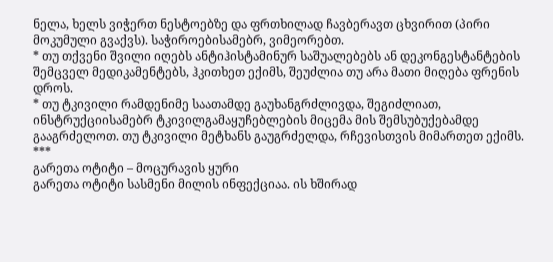ნელა, ხელს ვიჭერთ ნესტოებზე და ფრთხილად ჩავბერავთ ცხვირით (პირი მოკუმული გვაქვს). საჭიროებისამებრ, ვიმეორებთ.
* თუ თქვენი შვილი იღებს ანტიჰისტამინურ საშუალებებს ან დეკონგესტანტების შემცველ მედიკამენტებს, ჰკითხეთ ექიმს, შეუძლია თუ არა მათი მიღება ფრენის დროს.
* თუ ტკივილი რამდენიმე საათამდე გაუხანგრძლივდა, შეგიძლიათ, ინსტრუქციისამებრ ტკივილგამაყუჩებლების მიცემა მის შემსუბუქებამდე გააგრძელოთ. თუ ტკივილი მეტხანს გაუგრძელდა, რჩევისთვის მიმართეთ ექიმს.
***
გარეთა ოტიტი – მოცურავის ყური
გარეთა ოტიტი სასმენი მილის ინფექციაა. ის ხშირად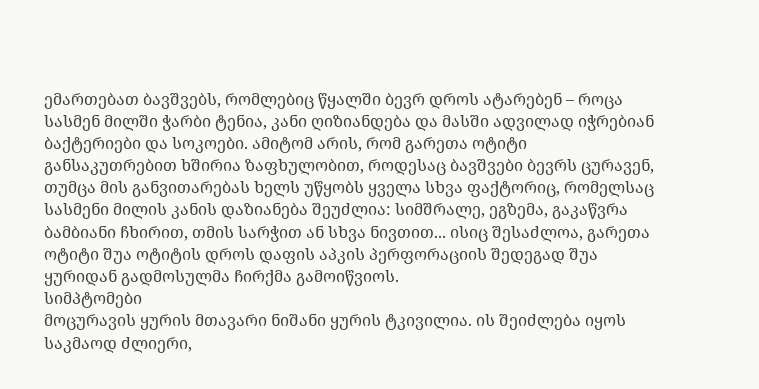ემართებათ ბავშვებს, რომლებიც წყალში ბევრ დროს ატარებენ – როცა სასმენ მილში ჭარბი ტენია, კანი ღიზიანდება და მასში ადვილად იჭრებიან ბაქტერიები და სოკოები. ამიტომ არის, რომ გარეთა ოტიტი განსაკუთრებით ხშირია ზაფხულობით, როდესაც ბავშვები ბევრს ცურავენ, თუმცა მის განვითარებას ხელს უწყობს ყველა სხვა ფაქტორიც, რომელსაც სასმენი მილის კანის დაზიანება შეუძლია: სიმშრალე, ეგზემა, გაკაწვრა ბამბიანი ჩხირით, თმის სარჭით ან სხვა ნივთით... ისიც შესაძლოა, გარეთა ოტიტი შუა ოტიტის დროს დაფის აპკის პერფორაციის შედეგად შუა ყურიდან გადმოსულმა ჩირქმა გამოიწვიოს.
სიმპტომები
მოცურავის ყურის მთავარი ნიშანი ყურის ტკივილია. ის შეიძლება იყოს საკმაოდ ძლიერი,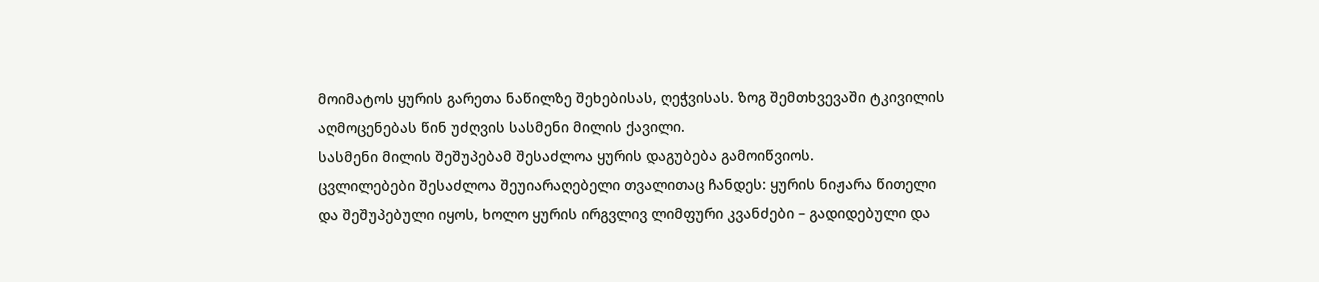მოიმატოს ყურის გარეთა ნაწილზე შეხებისას, ღეჭვისას. ზოგ შემთხვევაში ტკივილის აღმოცენებას წინ უძღვის სასმენი მილის ქავილი.
სასმენი მილის შეშუპებამ შესაძლოა ყურის დაგუბება გამოიწვიოს.
ცვლილებები შესაძლოა შეუიარაღებელი თვალითაც ჩანდეს: ყურის ნიჟარა წითელი და შეშუპებული იყოს, ხოლო ყურის ირგვლივ ლიმფური კვანძები – გადიდებული და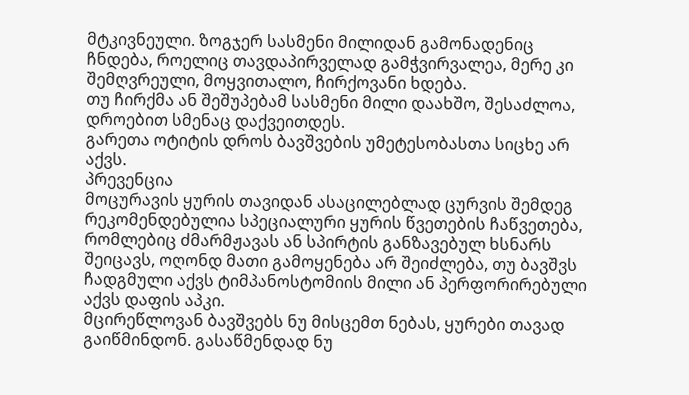მტკივნეული. ზოგჯერ სასმენი მილიდან გამონადენიც ჩნდება, როელიც თავდაპირველად გამჭვირვალეა, მერე კი შემღვრეული, მოყვითალო, ჩირქოვანი ხდება.
თუ ჩირქმა ან შეშუპებამ სასმენი მილი დაახშო, შესაძლოა, დროებით სმენაც დაქვეითდეს.
გარეთა ოტიტის დროს ბავშვების უმეტესობასთა სიცხე არ აქვს.
პრევენცია
მოცურავის ყურის თავიდან ასაცილებლად ცურვის შემდეგ რეკომენდებულია სპეციალური ყურის წვეთების ჩაწვეთება, რომლებიც ძმარმჟავას ან სპირტის განზავებულ ხსნარს შეიცავს, ოღონდ მათი გამოყენება არ შეიძლება, თუ ბავშვს ჩადგმული აქვს ტიმპანოსტომიის მილი ან პერფორირებული აქვს დაფის აპკი.
მცირეწლოვან ბავშვებს ნუ მისცემთ ნებას, ყურები თავად გაიწმინდონ. გასაწმენდად ნუ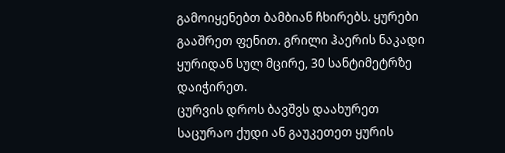გამოიყენებთ ბამბიან ჩხირებს. ყურები გააშრეთ ფენით. გრილი ჰაერის ნაკადი ყურიდან სულ მცირე, 30 სანტიმეტრზე დაიჭირეთ.
ცურვის დროს ბავშვს დაახურეთ საცურაო ქუდი ან გაუკეთეთ ყურის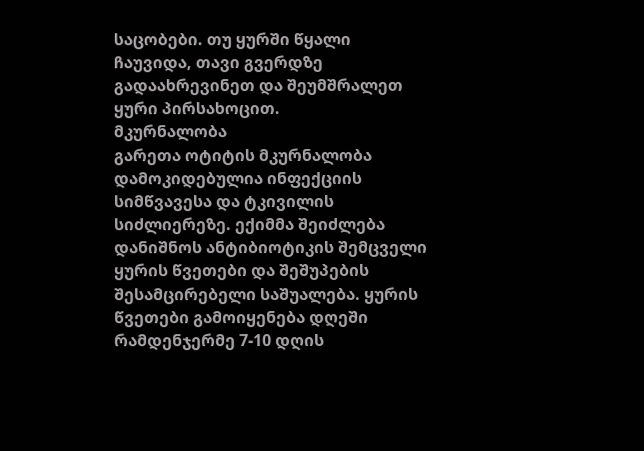საცობები. თუ ყურში წყალი ჩაუვიდა, თავი გვერდზე გადაახრევინეთ და შეუმშრალეთ ყური პირსახოცით.
მკურნალობა
გარეთა ოტიტის მკურნალობა დამოკიდებულია ინფექციის სიმწვავესა და ტკივილის სიძლიერეზე. ექიმმა შეიძლება დანიშნოს ანტიბიოტიკის შემცველი ყურის წვეთები და შეშუპების შესამცირებელი საშუალება. ყურის წვეთები გამოიყენება დღეში რამდენჯერმე 7-10 დღის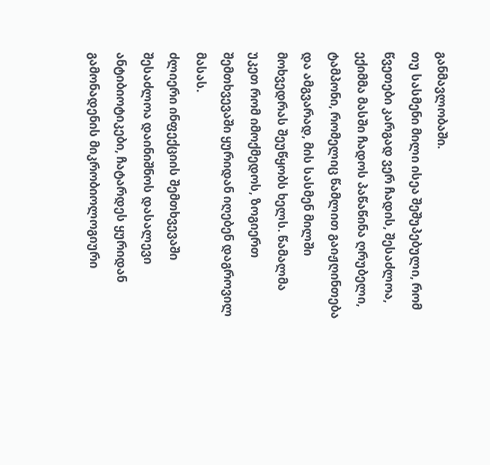განმავლობაში.
თუ სასმენი მილი ისეა შეშუპებული, რომ წვეთები კარგად ვერ ჩადის, შესაძლოა, ექიმმა მასში ჩადოს პაწაწინა ღრუბელი, ტამპონი, რომელიც წამლით გაიჟღინთება და ამგვარად, მის სასმენ მილში მოხვედრას შეუწყობს ხელს. წამალმა უკეთ რომ იმოქმედოს, ზოგიერთ შემთხვევაში ყურიდან იღებენ დაგროვილ მასას.
ძლიერი ინფექციის შემთხვევაში შესაძლოა დაინიშნოს დასალევი ანტიბიოტიკები, ჩატარდეს ყურიდან გამონადენის მიკრობიოლოგიური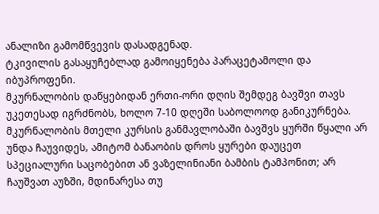ანალიზი გამომწვევის დასადგენად.
ტკივილის გასაყუჩებლად გამოიყენება პარაცეტამოლი და იბუპროფენი.
მკურნალობის დაწყებიდან ერთი-ორი დღის შემდეგ ბავშვი თავს უკეთესად იგრძნობს, ხოლო 7-10 დღეში საბოლოოდ განიკურნება.
მკურნალობის მთელი კურსის განმავლობაში ბავშვს ყურში წყალი არ უნდა ჩაუვიდეს, ამიტომ ბანაობის დროს ყურები დაუცეთ სპეციალური საცობებით ან ვაზელინიანი ბამბის ტამპონით; არ ჩაუშვათ აუზში, მდინარესა თუ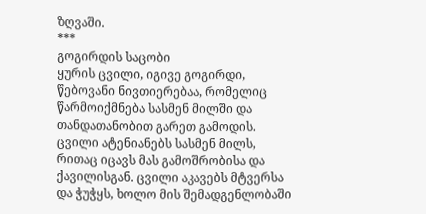ზღვაში.
***
გოგირდის საცობი
ყურის ცვილი, იგივე გოგირდი, წებოვანი ნივთიერებაა, რომელიც წარმოიქმნება სასმენ მილში და თანდათანობით გარეთ გამოდის. ცვილი ატენიანებს სასმენ მილს, რითაც იცავს მას გამოშრობისა და ქავილისგან. ცვილი აკავებს მტვერსა და ჭუჭყს, ხოლო მის შემადგენლობაში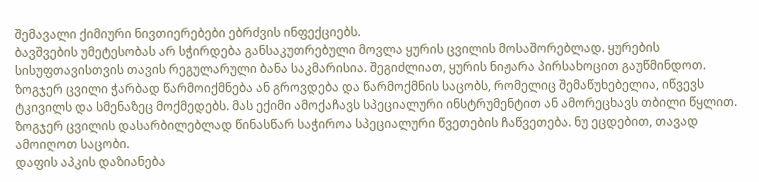შემავალი ქიმიური ნივთიერებები ებრძვის ინფექციებს.
ბავშვების უმეტესობას არ სჭირდება განსაკუთრებული მოვლა ყურის ცვილის მოსაშორებლად. ყურების სისუფთავისთვის თავის რეგულარული ბანა საკმარისია. შეგიძლიათ, ყურის ნიჟარა პირსახოცით გაუწმინდოთ.
ზოგჯერ ცვილი ჭარბად წარმოიქმნება ან გროვდება და წარმოქმნის საცობს, რომელიც შემაწუხებელია, იწვევს ტკივილს და სმენაზეც მოქმედებს. მას ექიმი ამოქაჩავს სპეციალური ინსტრუმენტით ან ამორეცხავს თბილი წყლით. ზოგჯერ ცვილის დასარბილებლად წინასწარ საჭიროა სპეციალური წვეთების ჩაწვეთება. ნუ ეცდებით, თავად ამოიღოთ საცობი.
დაფის აპკის დაზიანება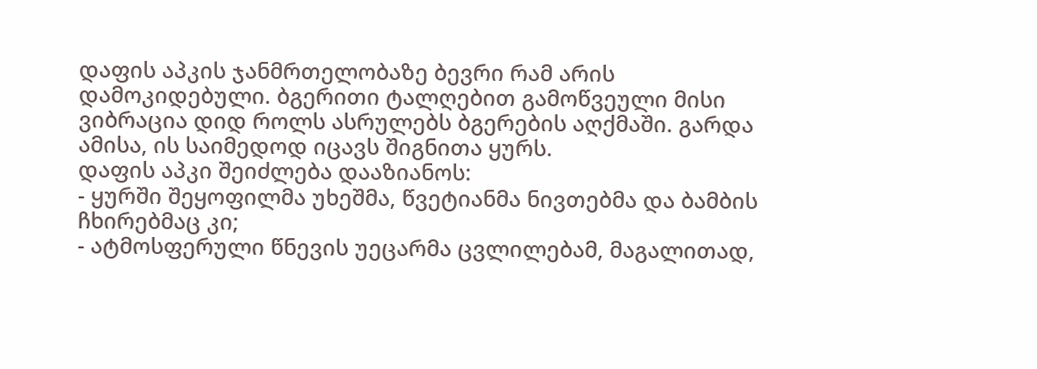დაფის აპკის ჯანმრთელობაზე ბევრი რამ არის დამოკიდებული. ბგერითი ტალღებით გამოწვეული მისი ვიბრაცია დიდ როლს ასრულებს ბგერების აღქმაში. გარდა ამისა, ის საიმედოდ იცავს შიგნითა ყურს.
დაფის აპკი შეიძლება დააზიანოს:
- ყურში შეყოფილმა უხეშმა, წვეტიანმა ნივთებმა და ბამბის ჩხირებმაც კი;
- ატმოსფერული წნევის უეცარმა ცვლილებამ, მაგალითად,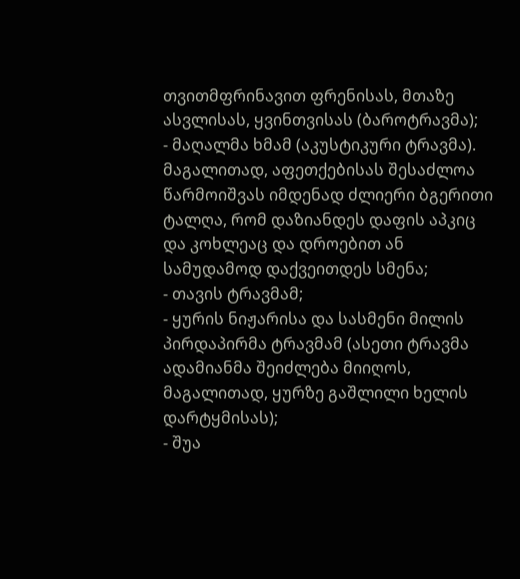თვითმფრინავით ფრენისას, მთაზე ასვლისას, ყვინთვისას (ბაროტრავმა);
- მაღალმა ხმამ (აკუსტიკური ტრავმა). მაგალითად, აფეთქებისას შესაძლოა წარმოიშვას იმდენად ძლიერი ბგერითი ტალღა, რომ დაზიანდეს დაფის აპკიც და კოხლეაც და დროებით ან სამუდამოდ დაქვეითდეს სმენა;
- თავის ტრავმამ;
- ყურის ნიჟარისა და სასმენი მილის პირდაპირმა ტრავმამ (ასეთი ტრავმა ადამიანმა შეიძლება მიიღოს, მაგალითად, ყურზე გაშლილი ხელის დარტყმისას);
- შუა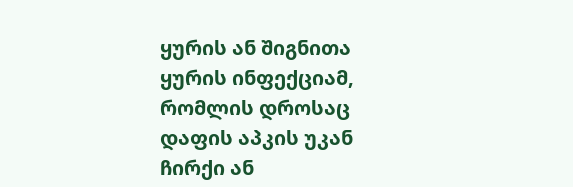ყურის ან შიგნითა ყურის ინფექციამ, რომლის დროსაც დაფის აპკის უკან ჩირქი ან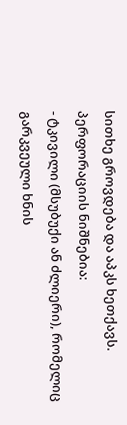სითხე გროვდება და აპკს ხეთქავს.
პერფორაციის ნიშნებია:
- ტკივილი (მსუბუქი ან ძლიერი), რომელიც გარკვეული ხნის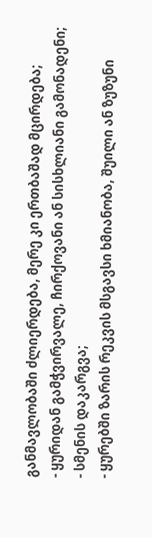განმავლობაში ძლიერდება, მერე კი ერთბაშად მცირდება;
- ყურიდან გამჭვირვალე, ჩირქოვანი ან სისხლიანი გამონადენი;
- სმენის დაკარგვა;
- ყურებში ზარის რეკვის მსგავსი ხმიანობა, შუილი ან ზუზუნი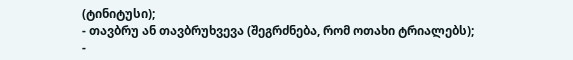(ტინიტუსი);
- თავბრუ ან თავბრუხვევა (შეგრძნება, რომ ოთახი ტრიალებს);
-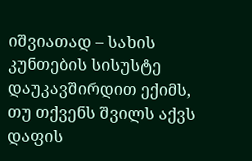იშვიათად – სახის კუნთების სისუსტე
დაუკავშირდით ექიმს, თუ თქვენს შვილს აქვს დაფის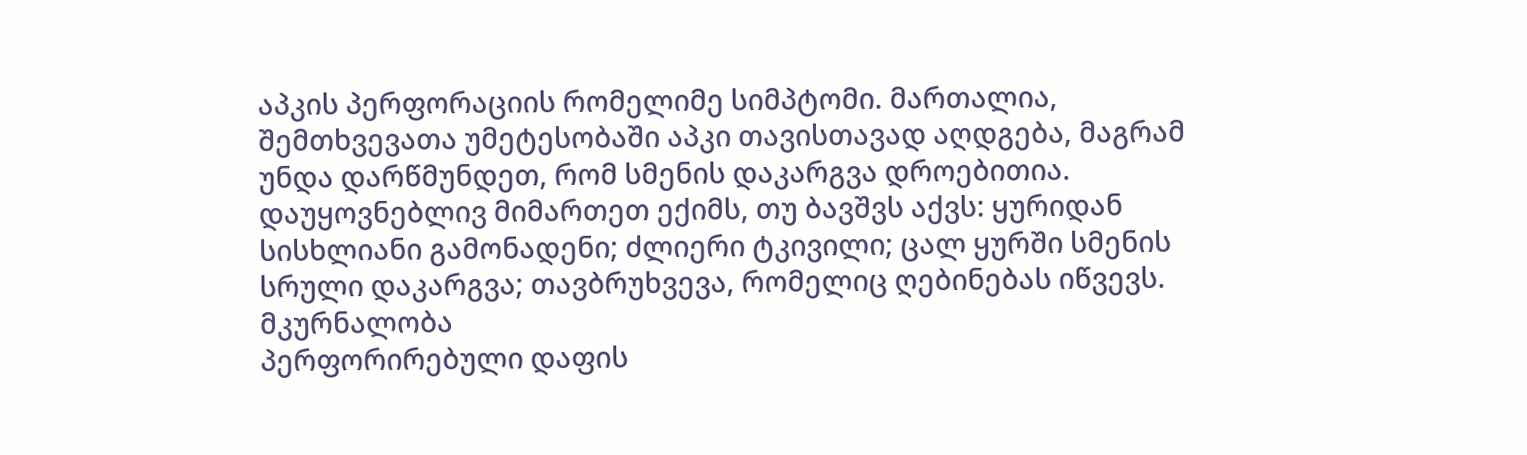აპკის პერფორაციის რომელიმე სიმპტომი. მართალია, შემთხვევათა უმეტესობაში აპკი თავისთავად აღდგება, მაგრამ უნდა დარწმუნდეთ, რომ სმენის დაკარგვა დროებითია.
დაუყოვნებლივ მიმართეთ ექიმს, თუ ბავშვს აქვს: ყურიდან სისხლიანი გამონადენი; ძლიერი ტკივილი; ცალ ყურში სმენის სრული დაკარგვა; თავბრუხვევა, რომელიც ღებინებას იწვევს.
მკურნალობა
პერფორირებული დაფის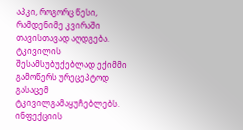აპკი, როგორც წესი, რამდენიმე კვირაში თავისთავად აღდგება. ტკივილის შესამსუბუქებლად ექიმმი გამოწერს ურეცეპტოდ გასაცემ ტკივილგამაყუჩებლებს. ინფექციის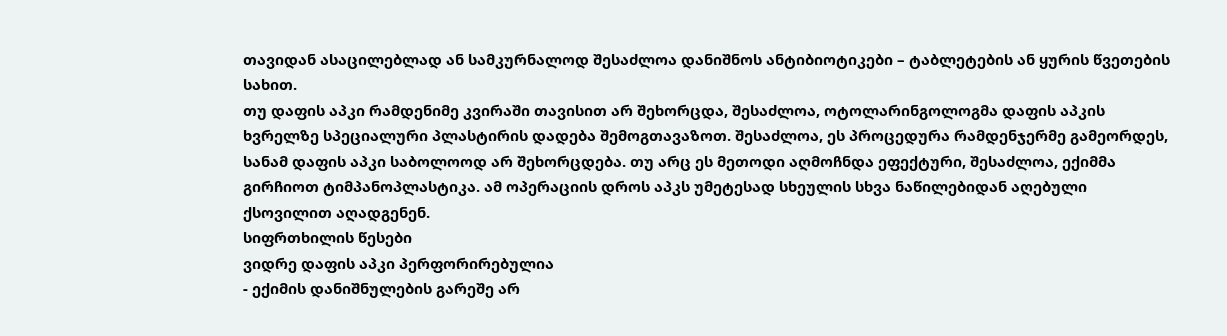თავიდან ასაცილებლად ან სამკურნალოდ შესაძლოა დანიშნოს ანტიბიოტიკები – ტაბლეტების ან ყურის წვეთების სახით.
თუ დაფის აპკი რამდენიმე კვირაში თავისით არ შეხორცდა, შესაძლოა, ოტოლარინგოლოგმა დაფის აპკის ხვრელზე სპეციალური პლასტირის დადება შემოგთავაზოთ. შესაძლოა, ეს პროცედურა რამდენჯერმე გამეორდეს, სანამ დაფის აპკი საბოლოოდ არ შეხორცდება. თუ არც ეს მეთოდი აღმოჩნდა ეფექტური, შესაძლოა, ექიმმა გირჩიოთ ტიმპანოპლასტიკა. ამ ოპერაციის დროს აპკს უმეტესად სხეულის სხვა ნაწილებიდან აღებული ქსოვილით აღადგენენ.
სიფრთხილის წესები
ვიდრე დაფის აპკი პერფორირებულია
- ექიმის დანიშნულების გარეშე არ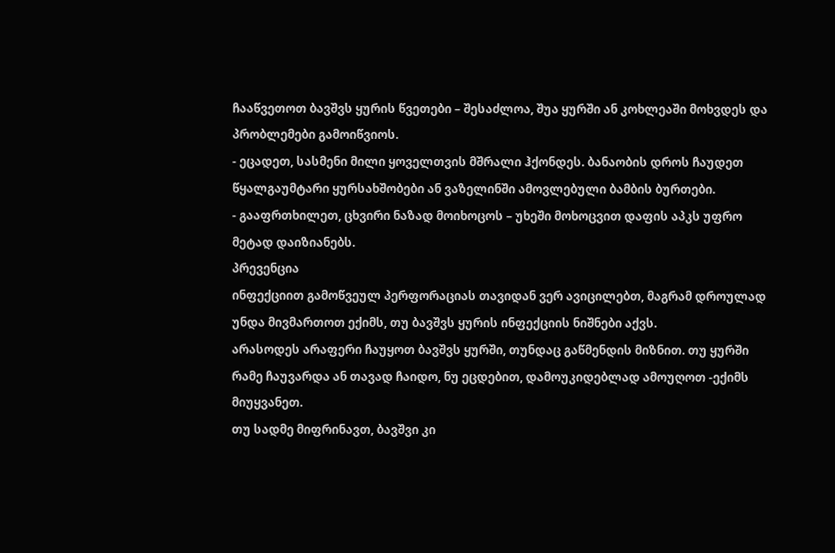ჩააწვეთოთ ბავშვს ყურის წვეთები – შესაძლოა, შუა ყურში ან კოხლეაში მოხვდეს და პრობლემები გამოიწვიოს.
- ეცადეთ, სასმენი მილი ყოველთვის მშრალი ჰქონდეს. ბანაობის დროს ჩაუდეთ წყალგაუმტარი ყურსახშობები ან ვაზელინში ამოვლებული ბამბის ბურთები.
- გააფრთხილეთ, ცხვირი ნაზად მოიხოცოს – უხეში მოხოცვით დაფის აპკს უფრო მეტად დაიზიანებს.
პრევენცია
ინფექციით გამოწვეულ პერფორაციას თავიდან ვერ ავიცილებთ, მაგრამ დროულად უნდა მივმართოთ ექიმს, თუ ბავშვს ყურის ინფექციის ნიშნები აქვს.
არასოდეს არაფერი ჩაუყოთ ბავშვს ყურში, თუნდაც გაწმენდის მიზნით. თუ ყურში რამე ჩაუვარდა ან თავად ჩაიდო, ნუ ეცდებით, დამოუკიდებლად ამოუღოთ -ექიმს მიუყვანეთ.
თუ სადმე მიფრინავთ, ბავშვი კი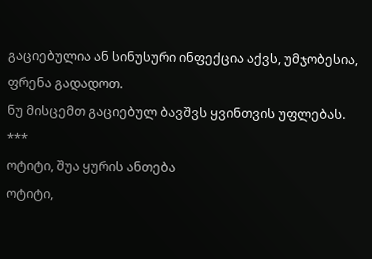გაციებულია ან სინუსური ინფექცია აქვს, უმჯობესია, ფრენა გადადოთ.
ნუ მისცემთ გაციებულ ბავშვს ყვინთვის უფლებას.
***
ოტიტი, შუა ყურის ანთება
ოტიტი,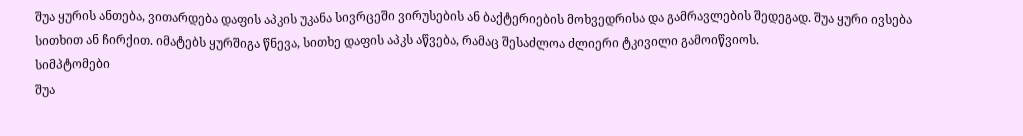შუა ყურის ანთება, ვითარდება დაფის აპკის უკანა სივრცეში ვირუსების ან ბაქტერიების მოხვედრისა და გამრავლების შედეგად. შუა ყური ივსება სითხით ან ჩირქით. იმატებს ყურშიგა წნევა, სითხე დაფის აპკს აწვება, რამაც შესაძლოა ძლიერი ტკივილი გამოიწვიოს.
სიმპტომები
შუა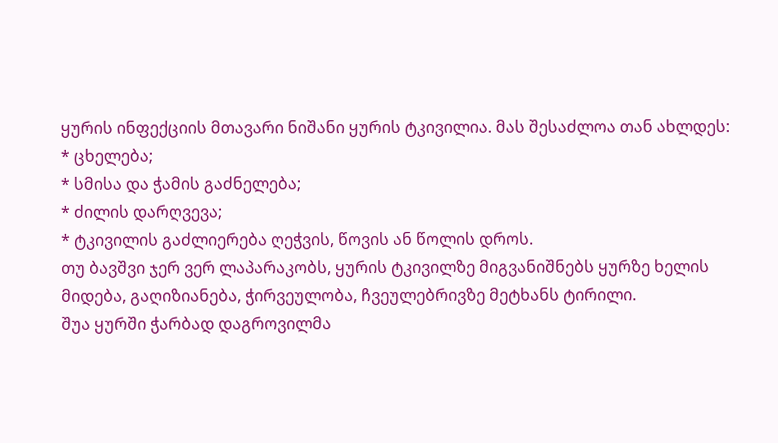ყურის ინფექციის მთავარი ნიშანი ყურის ტკივილია. მას შესაძლოა თან ახლდეს:
* ცხელება;
* სმისა და ჭამის გაძნელება;
* ძილის დარღვევა;
* ტკივილის გაძლიერება ღეჭვის, წოვის ან წოლის დროს.
თუ ბავშვი ჯერ ვერ ლაპარაკობს, ყურის ტკივილზე მიგვანიშნებს ყურზე ხელის მიდება, გაღიზიანება, ჭირვეულობა, ჩვეულებრივზე მეტხანს ტირილი.
შუა ყურში ჭარბად დაგროვილმა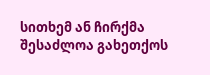სითხემ ან ჩირქმა შესაძლოა გახეთქოს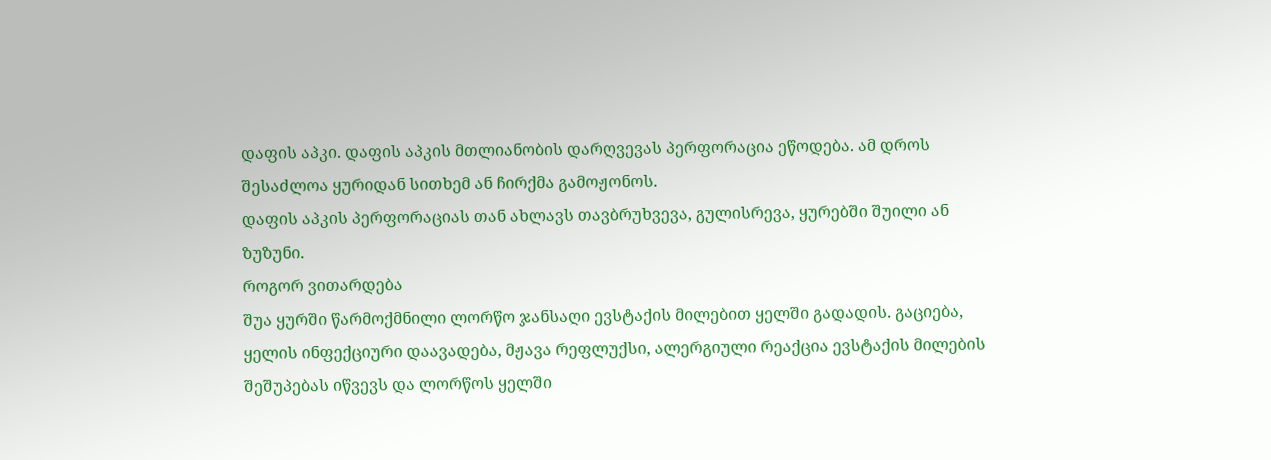დაფის აპკი. დაფის აპკის მთლიანობის დარღვევას პერფორაცია ეწოდება. ამ დროს შესაძლოა ყურიდან სითხემ ან ჩირქმა გამოჟონოს.
დაფის აპკის პერფორაციას თან ახლავს თავბრუხვევა, გულისრევა, ყურებში შუილი ან ზუზუნი.
როგორ ვითარდება
შუა ყურში წარმოქმნილი ლორწო ჯანსაღი ევსტაქის მილებით ყელში გადადის. გაციება, ყელის ინფექციური დაავადება, მჟავა რეფლუქსი, ალერგიული რეაქცია ევსტაქის მილების შეშუპებას იწვევს და ლორწოს ყელში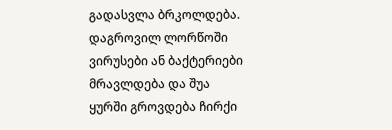გადასვლა ბრკოლდება. დაგროვილ ლორწოში ვირუსები ან ბაქტერიები მრავლდება და შუა ყურში გროვდება ჩირქი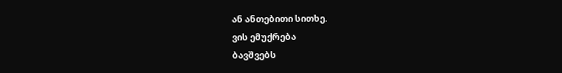ან ანთებითი სითხე.
ვის ემუქრება
ბავშვებს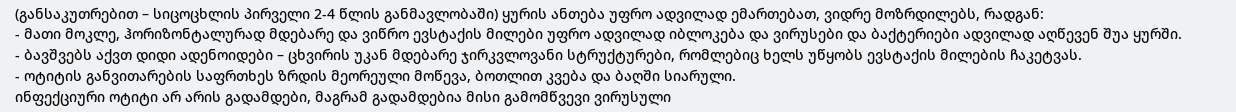(განსაკუთრებით – სიცოცხლის პირველი 2-4 წლის განმავლობაში) ყურის ანთება უფრო ადვილად ემართებათ, ვიდრე მოზრდილებს, რადგან:
- მათი მოკლე, ჰორიზონტალურად მდებარე და ვიწრო ევსტაქის მილები უფრო ადვილად იბლოკება და ვირუსები და ბაქტერიები ადვილად აღწევენ შუა ყურში.
- ბავშვებს აქვთ დიდი ადენოიდები – ცხვირის უკან მდებარე ჯირკვლოვანი სტრუქტურები, რომლებიც ხელს უწყობს ევსტაქის მილების ჩაკეტვას.
- ოტიტის განვითარების საფრთხეს ზრდის მეორეული მოწევა, ბოთლით კვება და ბაღში სიარული.
ინფექციური ოტიტი არ არის გადამდები, მაგრამ გადამდებია მისი გამომწვევი ვირუსული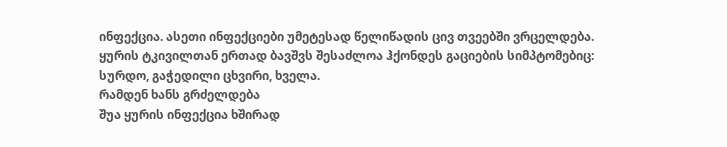ინფექცია. ასეთი ინფექციები უმეტესად წელიწადის ცივ თვეებში ვრცელდება. ყურის ტკივილთან ერთად ბავშვს შესაძლოა ჰქონდეს გაციების სიმპტომებიც: სურდო, გაჭედილი ცხვირი, ხველა.
რამდენ ხანს გრძელდება
შუა ყურის ინფექცია ხშირად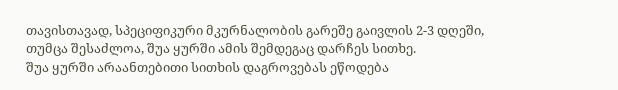თავისთავად, სპეციფიკური მკურნალობის გარეშე გაივლის 2-3 დღეში, თუმცა შესაძლოა, შუა ყურში ამის შემდეგაც დარჩეს სითხე.
შუა ყურში არაანთებითი სითხის დაგროვებას ეწოდება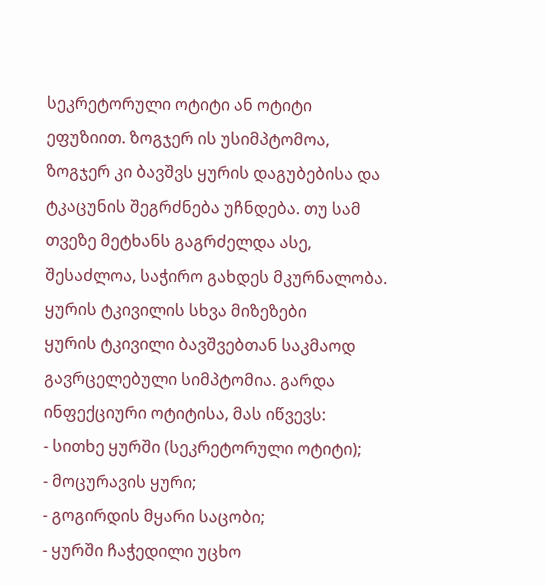სეკრეტორული ოტიტი ან ოტიტი ეფუზიით. ზოგჯერ ის უსიმპტომოა, ზოგჯერ კი ბავშვს ყურის დაგუბებისა და ტკაცუნის შეგრძნება უჩნდება. თუ სამ თვეზე მეტხანს გაგრძელდა ასე, შესაძლოა, საჭირო გახდეს მკურნალობა.
ყურის ტკივილის სხვა მიზეზები
ყურის ტკივილი ბავშვებთან საკმაოდ გავრცელებული სიმპტომია. გარდა ინფექციური ოტიტისა, მას იწვევს:
- სითხე ყურში (სეკრეტორული ოტიტი);
- მოცურავის ყური;
- გოგირდის მყარი საცობი;
- ყურში ჩაჭედილი უცხო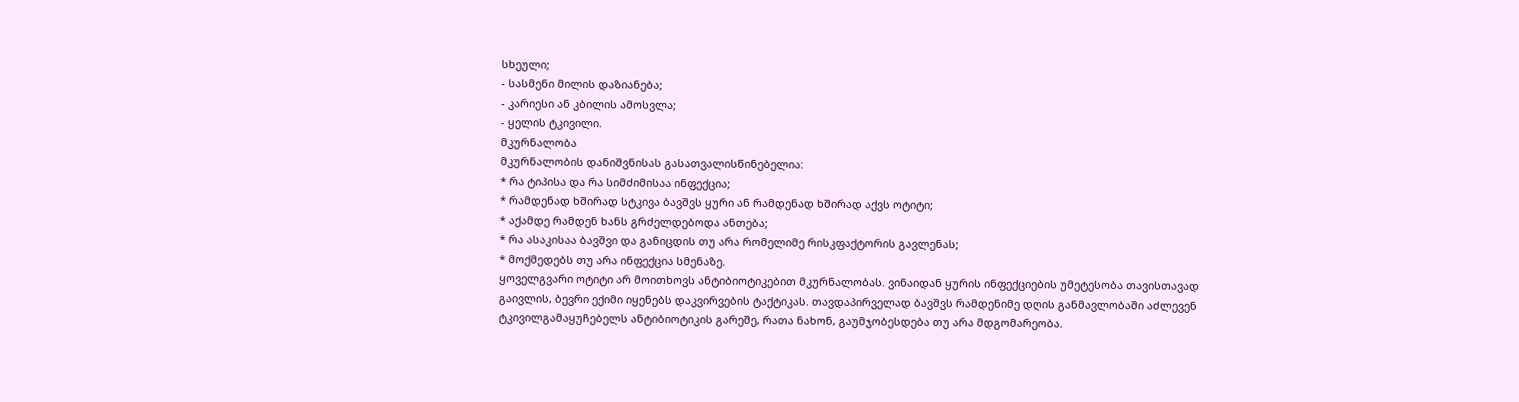სხეული;
- სასმენი მილის დაზიანება;
- კარიესი ან კბილის ამოსვლა;
- ყელის ტკივილი.
მკურნალობა
მკურნალობის დანიშვნისას გასათვალისწინებელია:
* რა ტიპისა და რა სიმძიმისაა ინფექცია;
* რამდენად ხშირად სტკივა ბავშვს ყური ან რამდენად ხშირად აქვს ოტიტი;
* აქამდე რამდენ ხანს გრძელდებოდა ანთება;
* რა ასაკისაა ბავშვი და განიცდის თუ არა რომელიმე რისკფაქტორის გავლენას;
* მოქმედებს თუ არა ინფექცია სმენაზე.
ყოველგვარი ოტიტი არ მოითხოვს ანტიბიოტიკებით მკურნალობას. ვინაიდან ყურის ინფექციების უმეტესობა თავისთავად გაივლის, ბევრი ექიმი იყენებს დაკვირვების ტაქტიკას. თავდაპირველად ბავშვს რამდენიმე დღის განმავლობაში აძლევენ ტკივილგამაყუჩებელს ანტიბიოტიკის გარეშე, რათა ნახონ, გაუმჯობესდება თუ არა მდგომარეობა.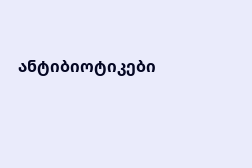ანტიბიოტიკები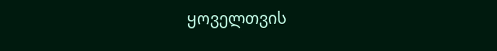ყოველთვის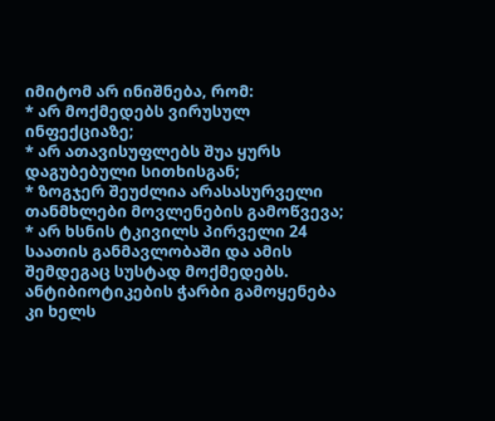იმიტომ არ ინიშნება, რომ:
* არ მოქმედებს ვირუსულ ინფექციაზე;
* არ ათავისუფლებს შუა ყურს დაგუბებული სითხისგან;
* ზოგჯერ შეუძლია არასასურველი თანმხლები მოვლენების გამოწვევა;
* არ ხსნის ტკივილს პირველი 24 საათის განმავლობაში და ამის შემდეგაც სუსტად მოქმედებს.
ანტიბიოტიკების ჭარბი გამოყენება კი ხელს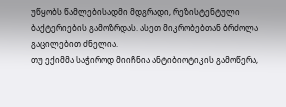უწყობს წამლებისადმი მდგრადი, რეზისტენტული ბაქტერიების გამოზრდას. ასეთ მიკრობებთან ბრძოლა გაცილებით ძნელია.
თუ ექიმმა საჭიროდ მიიჩნია ანტიბიოტიკის გამოწერა,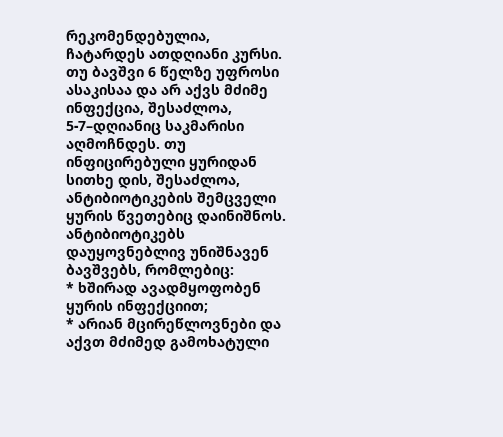რეკომენდებულია, ჩატარდეს ათდღიანი კურსი. თუ ბავშვი 6 წელზე უფროსი ასაკისაა და არ აქვს მძიმე ინფექცია, შესაძლოა, 5-7–დღიანიც საკმარისი აღმოჩნდეს. თუ ინფიცირებული ყურიდან სითხე დის, შესაძლოა, ანტიბიოტიკების შემცველი ყურის წვეთებიც დაინიშნოს.
ანტიბიოტიკებს დაუყოვნებლივ უნიშნავენ ბავშვებს, რომლებიც:
* ხშირად ავადმყოფობენ ყურის ინფექციით;
* არიან მცირეწლოვნები და აქვთ მძიმედ გამოხატული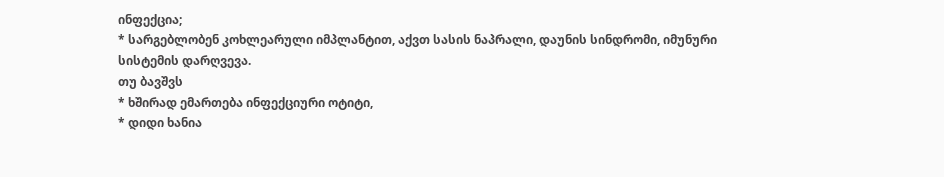ინფექცია;
* სარგებლობენ კოხლეარული იმპლანტით, აქვთ სასის ნაპრალი, დაუნის სინდრომი, იმუნური სისტემის დარღვევა.
თუ ბავშვს
* ხშირად ემართება ინფექციური ოტიტი,
* დიდი ხანია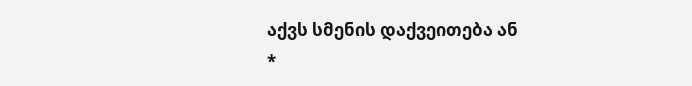აქვს სმენის დაქვეითება ან
*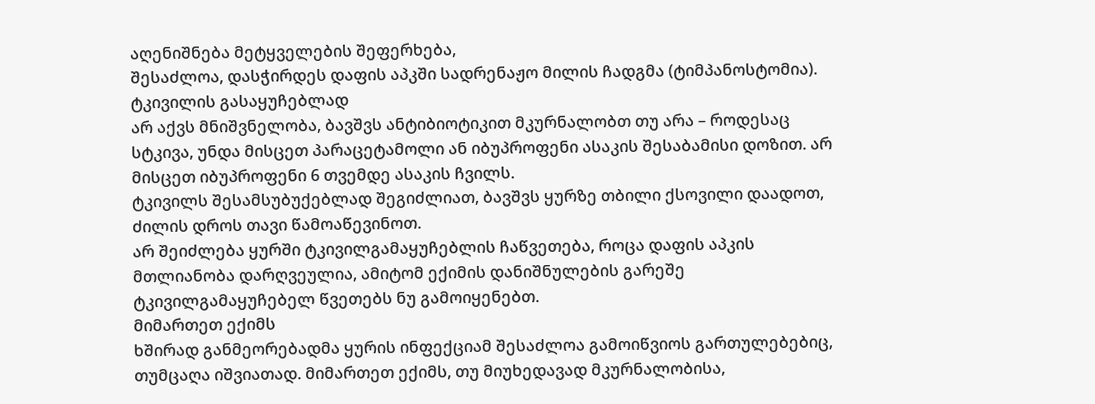აღენიშნება მეტყველების შეფერხება,
შესაძლოა, დასჭირდეს დაფის აპკში სადრენაჟო მილის ჩადგმა (ტიმპანოსტომია).
ტკივილის გასაყუჩებლად
არ აქვს მნიშვნელობა, ბავშვს ანტიბიოტიკით მკურნალობთ თუ არა – როდესაც სტკივა, უნდა მისცეთ პარაცეტამოლი ან იბუპროფენი ასაკის შესაბამისი დოზით. არ მისცეთ იბუპროფენი 6 თვემდე ასაკის ჩვილს.
ტკივილს შესამსუბუქებლად შეგიძლიათ, ბავშვს ყურზე თბილი ქსოვილი დაადოთ, ძილის დროს თავი წამოაწევინოთ.
არ შეიძლება ყურში ტკივილგამაყუჩებლის ჩაწვეთება, როცა დაფის აპკის მთლიანობა დარღვეულია, ამიტომ ექიმის დანიშნულების გარეშე ტკივილგამაყუჩებელ წვეთებს ნუ გამოიყენებთ.
მიმართეთ ექიმს
ხშირად განმეორებადმა ყურის ინფექციამ შესაძლოა გამოიწვიოს გართულებებიც, თუმცაღა იშვიათად. მიმართეთ ექიმს, თუ მიუხედავად მკურნალობისა,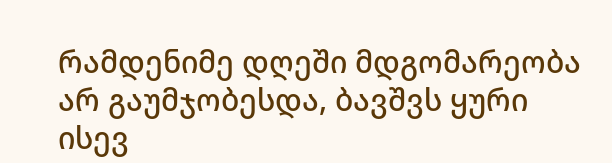რამდენიმე დღეში მდგომარეობა არ გაუმჯობესდა, ბავშვს ყური ისევ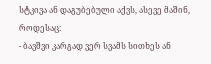სტკივა ან დაგუბებული აქვს, ასევე მაშინ, როდესაც:
- ბავშვი კარგად ვერ სვამს სითხეს ან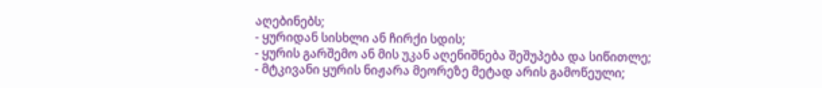აღებინებს;
- ყურიდან სისხლი ან ჩირქი სდის;
- ყურის გარშემო ან მის უკან აღენიშნება შეშუპება და სიწითლე;
- მტკივანი ყურის ნიჟარა მეორეზე მეტად არის გამოწეული;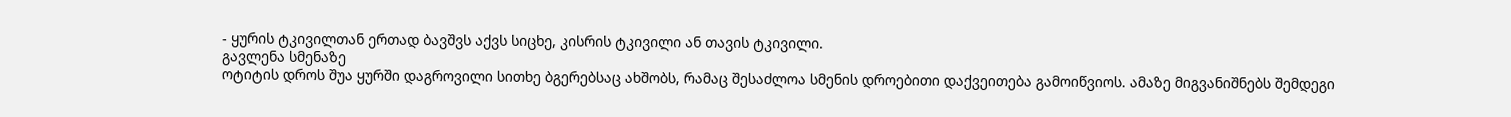- ყურის ტკივილთან ერთად ბავშვს აქვს სიცხე, კისრის ტკივილი ან თავის ტკივილი.
გავლენა სმენაზე
ოტიტის დროს შუა ყურში დაგროვილი სითხე ბგერებსაც ახშობს, რამაც შესაძლოა სმენის დროებითი დაქვეითება გამოიწვიოს. ამაზე მიგვანიშნებს შემდეგი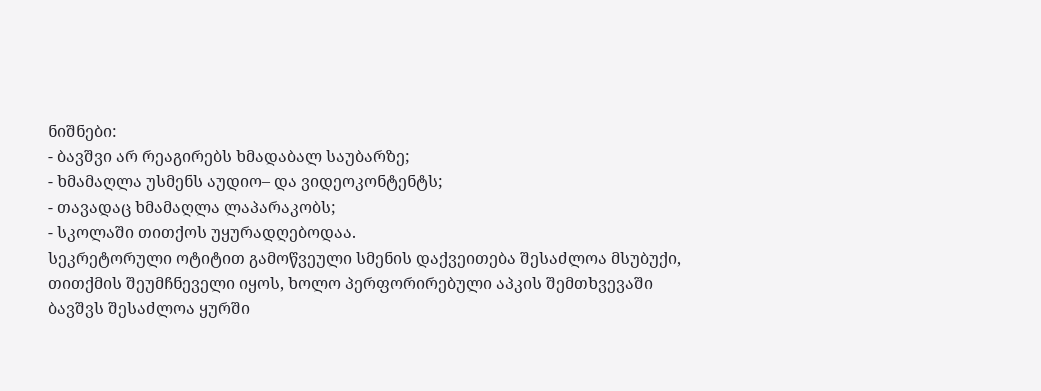ნიშნები:
- ბავშვი არ რეაგირებს ხმადაბალ საუბარზე;
- ხმამაღლა უსმენს აუდიო– და ვიდეოკონტენტს;
- თავადაც ხმამაღლა ლაპარაკობს;
- სკოლაში თითქოს უყურადღებოდაა.
სეკრეტორული ოტიტით გამოწვეული სმენის დაქვეითება შესაძლოა მსუბუქი, თითქმის შეუმჩნეველი იყოს, ხოლო პერფორირებული აპკის შემთხვევაში ბავშვს შესაძლოა ყურში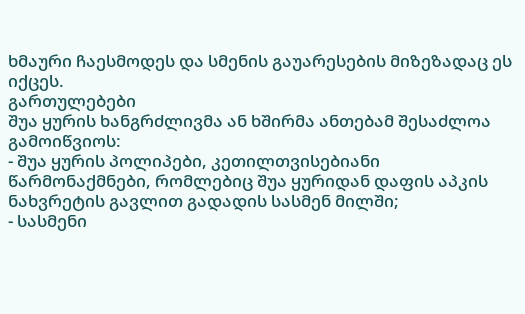ხმაური ჩაესმოდეს და სმენის გაუარესების მიზეზადაც ეს იქცეს.
გართულებები
შუა ყურის ხანგრძლივმა ან ხშირმა ანთებამ შესაძლოა გამოიწვიოს:
- შუა ყურის პოლიპები, კეთილთვისებიანი წარმონაქმნები, რომლებიც შუა ყურიდან დაფის აპკის ნახვრეტის გავლით გადადის სასმენ მილში;
- სასმენი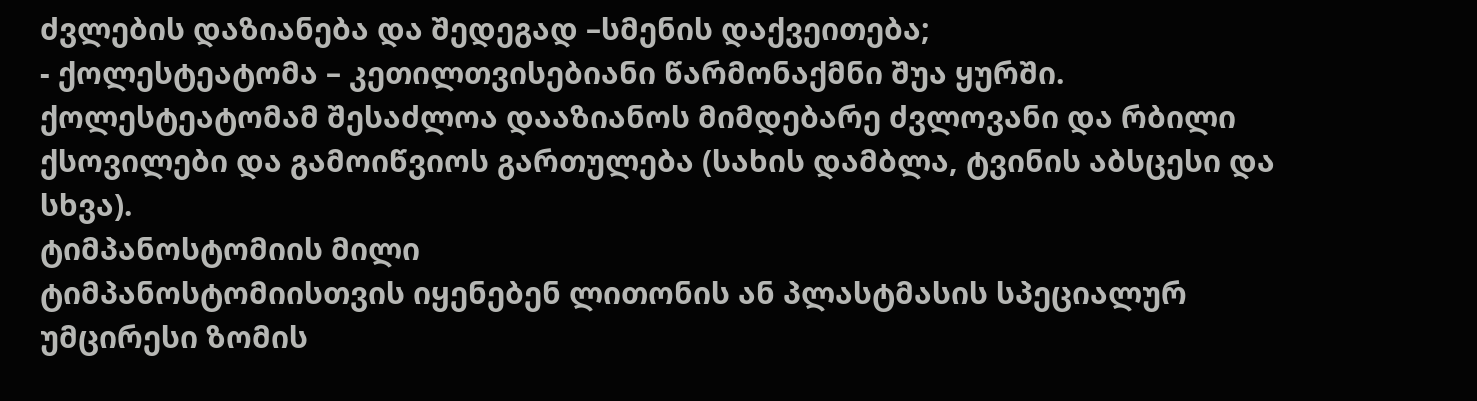ძვლების დაზიანება და შედეგად –სმენის დაქვეითება;
- ქოლესტეატომა – კეთილთვისებიანი წარმონაქმნი შუა ყურში. ქოლესტეატომამ შესაძლოა დააზიანოს მიმდებარე ძვლოვანი და რბილი ქსოვილები და გამოიწვიოს გართულება (სახის დამბლა, ტვინის აბსცესი და სხვა).
ტიმპანოსტომიის მილი
ტიმპანოსტომიისთვის იყენებენ ლითონის ან პლასტმასის სპეციალურ უმცირესი ზომის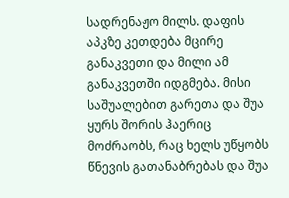სადრენაჟო მილს. დაფის აპკზე კეთდება მცირე განაკვეთი და მილი ამ განაკვეთში იდგმება. მისი საშუალებით გარეთა და შუა ყურს შორის ჰაერიც მოძრაობს, რაც ხელს უწყობს წნევის გათანაბრებას და შუა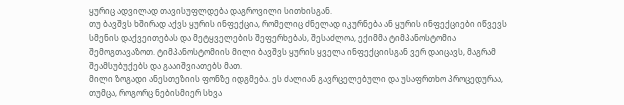ყურიც ადვილად თავისუფლდება დაგროვილი სითხისგან.
თუ ბავშვს ხშირად აქვს ყურის ინფექცია, რომელიც ძნელად იკურნება ან ყურის ინფექციები იწვევს სმენის დაქვეითებას და მეტყველების შეფერხებას, შესაძლოა, ექიმმა ტიმპანოსტომია შემოგთავაზოთ. ტიმპანოსტომიის მილი ბავშვს ყურის ყველა ინფექციისგან ვერ დაიცავს, მაგრამ შეამსუბუქებს და გააიშვიათებს მათ.
მილი ზოგადი ანესთეზიის ფონზე იდგმება. ეს ძალიან გავრცელებული და უსაფრთხო პროცედურაა, თუმცა, როგორც ნებისმიერ სხვა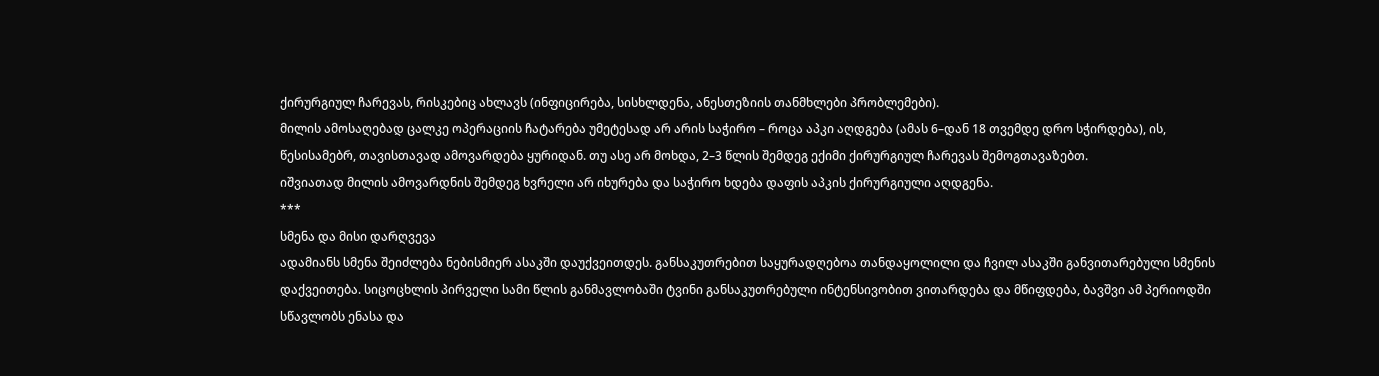ქირურგიულ ჩარევას, რისკებიც ახლავს (ინფიცირება, სისხლდენა, ანესთეზიის თანმხლები პრობლემები).
მილის ამოსაღებად ცალკე ოპერაციის ჩატარება უმეტესად არ არის საჭირო – როცა აპკი აღდგება (ამას 6–დან 18 თვემდე დრო სჭირდება), ის, წესისამებრ, თავისთავად ამოვარდება ყურიდან. თუ ასე არ მოხდა, 2–3 წლის შემდეგ ექიმი ქირურგიულ ჩარევას შემოგთავაზებთ.
იშვიათად მილის ამოვარდნის შემდეგ ხვრელი არ იხურება და საჭირო ხდება დაფის აპკის ქირურგიული აღდგენა.
***
სმენა და მისი დარღვევა
ადამიანს სმენა შეიძლება ნებისმიერ ასაკში დაუქვეითდეს. განსაკუთრებით საყურადღებოა თანდაყოლილი და ჩვილ ასაკში განვითარებული სმენის დაქვეითება. სიცოცხლის პირველი სამი წლის განმავლობაში ტვინი განსაკუთრებული ინტენსივობით ვითარდება და მწიფდება, ბავშვი ამ პერიოდში სწავლობს ენასა და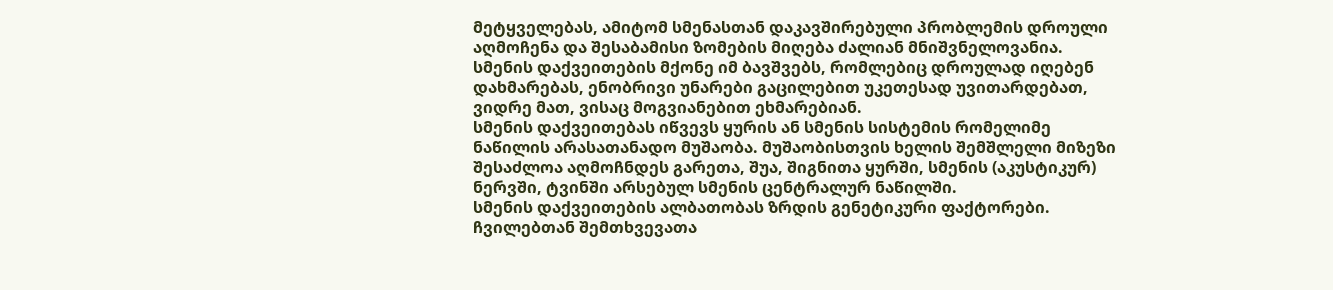მეტყველებას, ამიტომ სმენასთან დაკავშირებული პრობლემის დროული აღმოჩენა და შესაბამისი ზომების მიღება ძალიან მნიშვნელოვანია. სმენის დაქვეითების მქონე იმ ბავშვებს, რომლებიც დროულად იღებენ დახმარებას, ენობრივი უნარები გაცილებით უკეთესად უვითარდებათ, ვიდრე მათ, ვისაც მოგვიანებით ეხმარებიან.
სმენის დაქვეითებას იწვევს ყურის ან სმენის სისტემის რომელიმე ნაწილის არასათანადო მუშაობა. მუშაობისთვის ხელის შემშლელი მიზეზი შესაძლოა აღმოჩნდეს გარეთა, შუა, შიგნითა ყურში, სმენის (აკუსტიკურ) ნერვში, ტვინში არსებულ სმენის ცენტრალურ ნაწილში.
სმენის დაქვეითების ალბათობას ზრდის გენეტიკური ფაქტორები. ჩვილებთან შემთხვევათა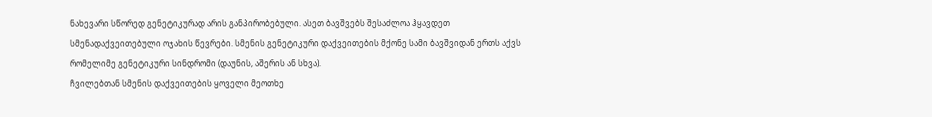ნახევარი სწორედ გენეტიკურად არის განპირობებული. ასეთ ბავშვებს შესაძლოა ჰყავდეთ სმენადაქვეითებული ოჯახის წევრები. სმენის გენეტიკური დაქვეითების მქონე სამი ბავშვიდან ერთს აქვს რომელიმე გენეტიკური სინდრომი (დაუნის, აშერის ან სხვა).
ჩვილებთან სმენის დაქვეითების ყოველი მეოთხე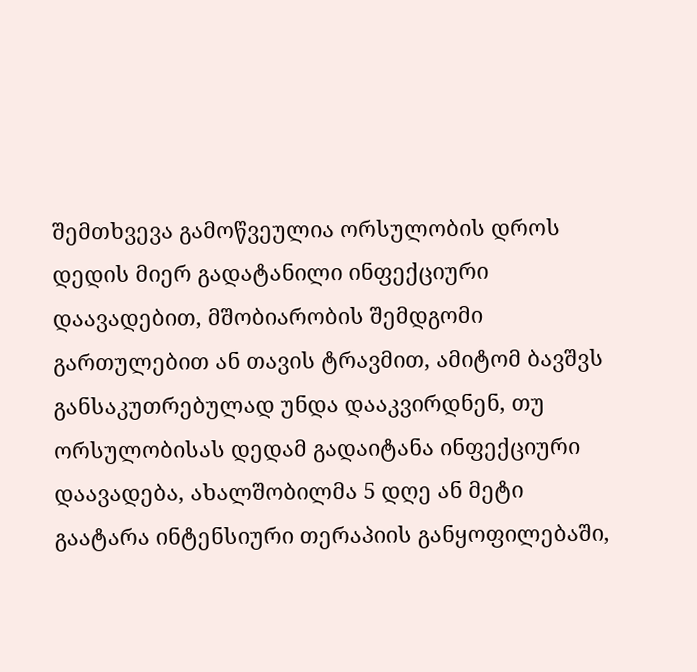შემთხვევა გამოწვეულია ორსულობის დროს დედის მიერ გადატანილი ინფექციური დაავადებით, მშობიარობის შემდგომი გართულებით ან თავის ტრავმით, ამიტომ ბავშვს განსაკუთრებულად უნდა დააკვირდნენ, თუ ორსულობისას დედამ გადაიტანა ინფექციური დაავადება, ახალშობილმა 5 დღე ან მეტი გაატარა ინტენსიური თერაპიის განყოფილებაში,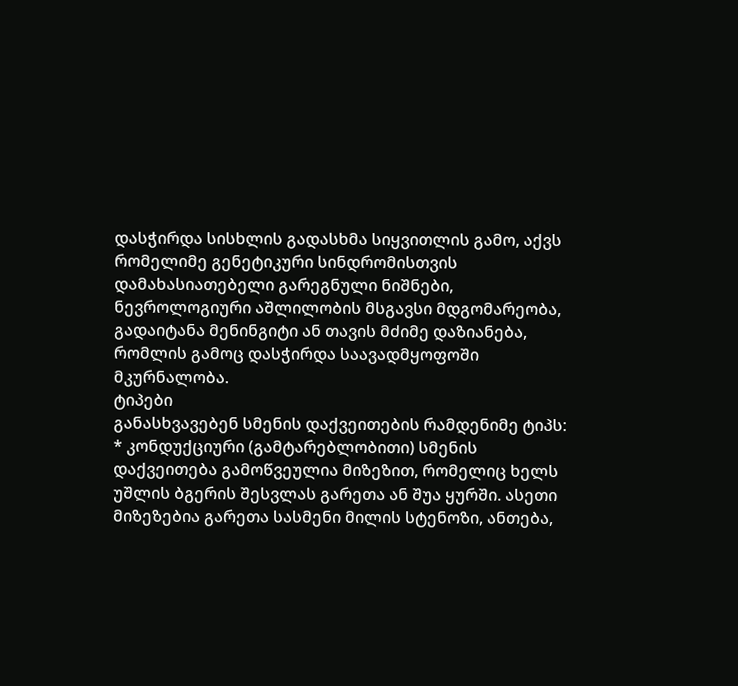დასჭირდა სისხლის გადასხმა სიყვითლის გამო, აქვს რომელიმე გენეტიკური სინდრომისთვის დამახასიათებელი გარეგნული ნიშნები, ნევროლოგიური აშლილობის მსგავსი მდგომარეობა, გადაიტანა მენინგიტი ან თავის მძიმე დაზიანება, რომლის გამოც დასჭირდა საავადმყოფოში მკურნალობა.
ტიპები
განასხვავებენ სმენის დაქვეითების რამდენიმე ტიპს:
* კონდუქციური (გამტარებლობითი) სმენის დაქვეითება გამოწვეულია მიზეზით, რომელიც ხელს უშლის ბგერის შესვლას გარეთა ან შუა ყურში. ასეთი მიზეზებია გარეთა სასმენი მილის სტენოზი, ანთება,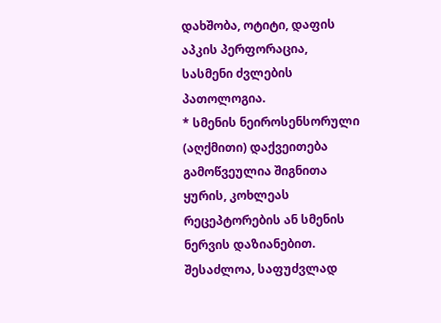დახშობა, ოტიტი, დაფის აპკის პერფორაცია, სასმენი ძვლების პათოლოგია.
* სმენის ნეიროსენსორული (აღქმითი) დაქვეითება გამოწვეულია შიგნითა ყურის, კოხლეას რეცეპტორების ან სმენის ნერვის დაზიანებით. შესაძლოა, საფუძვლად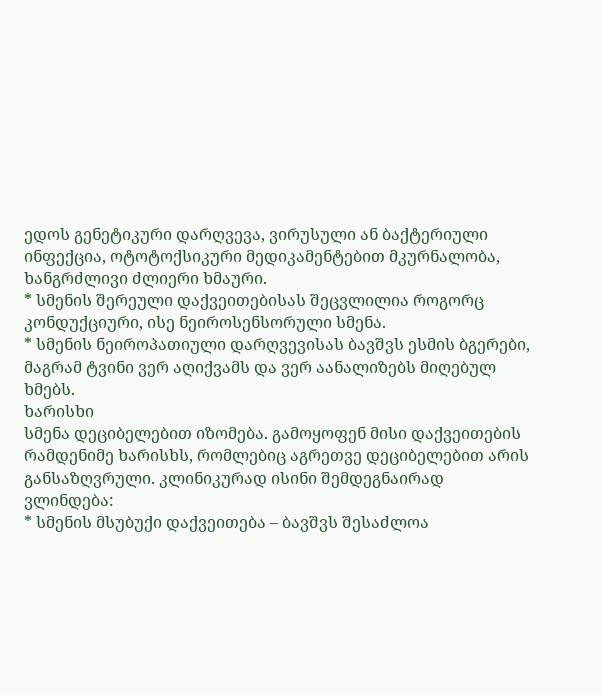ედოს გენეტიკური დარღვევა, ვირუსული ან ბაქტერიული ინფექცია, ოტოტოქსიკური მედიკამენტებით მკურნალობა, ხანგრძლივი ძლიერი ხმაური.
* სმენის შერეული დაქვეითებისას შეცვლილია როგორც კონდუქციური, ისე ნეიროსენსორული სმენა.
* სმენის ნეიროპათიული დარღვევისას ბავშვს ესმის ბგერები, მაგრამ ტვინი ვერ აღიქვამს და ვერ აანალიზებს მიღებულ ხმებს.
ხარისხი
სმენა დეციბელებით იზომება. გამოყოფენ მისი დაქვეითების რამდენიმე ხარისხს, რომლებიც აგრეთვე დეციბელებით არის განსაზღვრული. კლინიკურად ისინი შემდეგნაირად ვლინდება:
* სმენის მსუბუქი დაქვეითება – ბავშვს შესაძლოა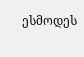ესმოდეს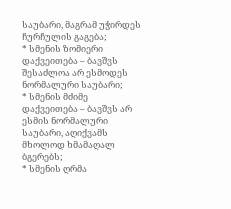საუბარი, მაგრამ უჭირდეს ჩურჩულის გაგება;
* სმენის ზომიერი დაქვეითება – ბავშვს შესაძლოა არ ესმოდეს ნორმალური საუბარი;
* სმენის მძიმე დაქვეითება – ბავშვს არ ესმის ნორმალური საუბარი, აღიქვამს მხოლოდ ხმამაღალ ბგერებს;
* სმენის ღრმა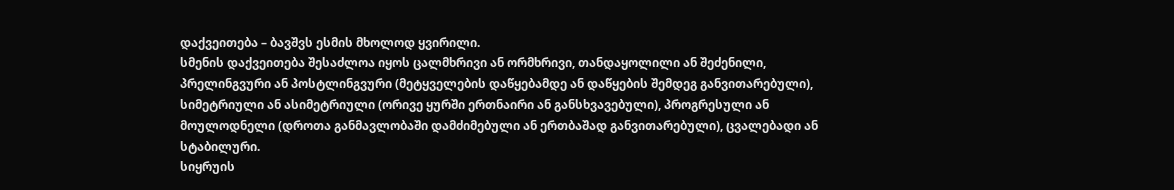დაქვეითება – ბავშვს ესმის მხოლოდ ყვირილი.
სმენის დაქვეითება შესაძლოა იყოს ცალმხრივი ან ორმხრივი, თანდაყოლილი ან შეძენილი, პრელინგვური ან პოსტლინგვური (მეტყველების დაწყებამდე ან დაწყების შემდეგ განვითარებული), სიმეტრიული ან ასიმეტრიული (ორივე ყურში ერთნაირი ან განსხვავებული), პროგრესული ან მოულოდნელი (დროთა განმავლობაში დამძიმებული ან ერთბაშად განვითარებული), ცვალებადი ან სტაბილური.
სიყრუის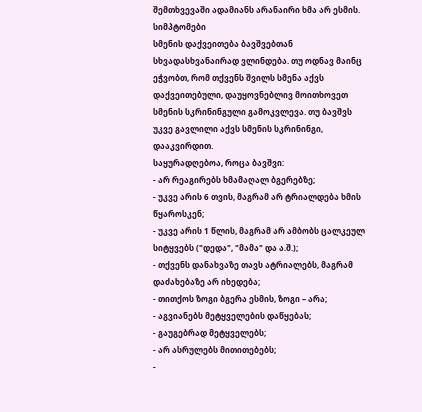შემთხვევაში ადამიანს არანაირი ხმა არ ესმის.
სიმპტომები
სმენის დაქვეითება ბავშვებთან სხვადასხვანაირად ვლინდება. თუ ოდნავ მაინც ეჭვობთ, რომ თქვენს შვილს სმენა აქვს დაქვეითებული, დაუყოვნებლივ მოითხოვეთ სმენის სკრინინგული გამოკვლევა. თუ ბავშვს უკვე გავლილი აქვს სმენის სკრინინგი, დააკვირდით.
საყურადღებოა, როცა ბავშვი:
- არ რეაგირებს ხმამაღალ ბგერებზე;
- უკვე არის 6 თვის, მაგრამ არ ტრიალდება ხმის წყაროსკენ;
- უკვე არის 1 წლის, მაგრამ არ ამბობს ცალკეულ სიტყვებს ("დედა", "მამა" და ა.შ.);
- თქვენს დანახვაზე თავს ატრიალებს, მაგრამ დაძახებაზე არ იხედება;
- თითქოს ზოგი ბგერა ესმის, ზოგი – არა;
- აგვიანებს მეტყველების დაწყებას;
- გაუგებრად მეტყველებს;
- არ ასრულებს მითითებებს;
-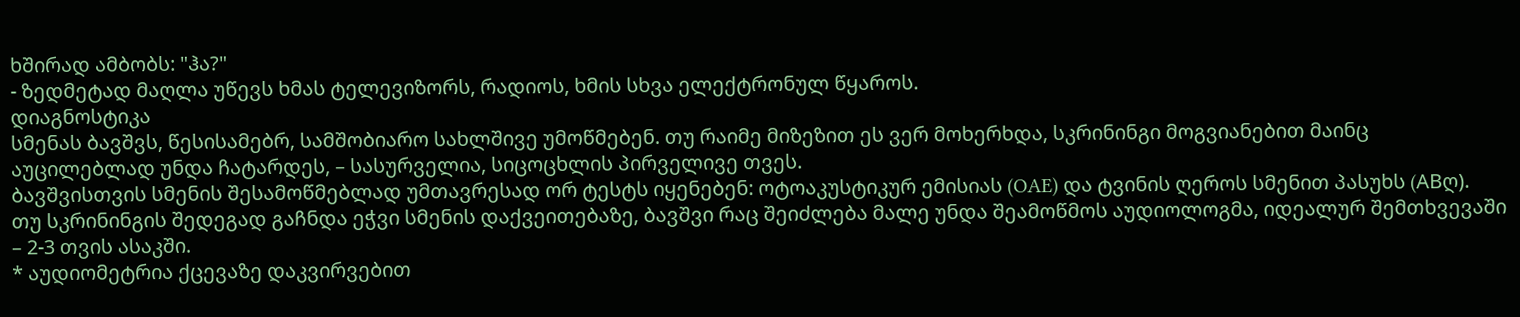ხშირად ამბობს: "ჰა?"
- ზედმეტად მაღლა უწევს ხმას ტელევიზორს, რადიოს, ხმის სხვა ელექტრონულ წყაროს.
დიაგნოსტიკა
სმენას ბავშვს, წესისამებრ, სამშობიარო სახლშივე უმოწმებენ. თუ რაიმე მიზეზით ეს ვერ მოხერხდა, სკრინინგი მოგვიანებით მაინც აუცილებლად უნდა ჩატარდეს, – სასურველია, სიცოცხლის პირველივე თვეს.
ბავშვისთვის სმენის შესამოწმებლად უმთავრესად ორ ტესტს იყენებენ: ოტოაკუსტიკურ ემისიას (OAE) და ტვინის ღეროს სმენით პასუხს (ABღ).
თუ სკრინინგის შედეგად გაჩნდა ეჭვი სმენის დაქვეითებაზე, ბავშვი რაც შეიძლება მალე უნდა შეამოწმოს აუდიოლოგმა, იდეალურ შემთხვევაში – 2-3 თვის ასაკში.
* აუდიომეტრია ქცევაზე დაკვირვებით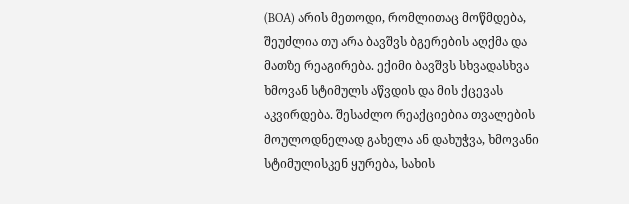(BOA) არის მეთოდი, რომლითაც მოწმდება, შეუძლია თუ არა ბავშვს ბგერების აღქმა და მათზე რეაგირება. ექიმი ბავშვს სხვადასხვა ხმოვან სტიმულს აწვდის და მის ქცევას აკვირდება. შესაძლო რეაქციებია თვალების მოულოდნელად გახელა ან დახუჭვა, ხმოვანი სტიმულისკენ ყურება, სახის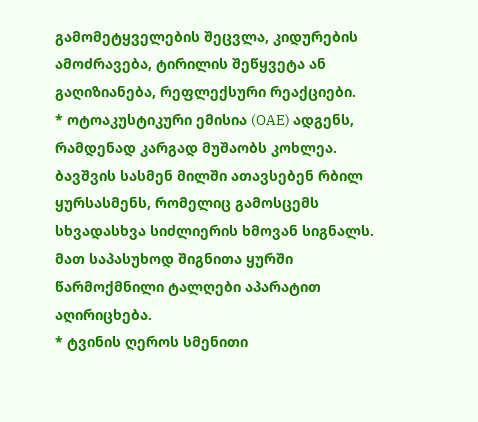გამომეტყველების შეცვლა, კიდურების ამოძრავება, ტირილის შეწყვეტა ან გაღიზიანება, რეფლექსური რეაქციები.
* ოტოაკუსტიკური ემისია (OAE) ადგენს, რამდენად კარგად მუშაობს კოხლეა. ბავშვის სასმენ მილში ათავსებენ რბილ ყურსასმენს, რომელიც გამოსცემს სხვადასხვა სიძლიერის ხმოვან სიგნალს. მათ საპასუხოდ შიგნითა ყურში წარმოქმნილი ტალღები აპარატით აღირიცხება.
* ტვინის ღეროს სმენითი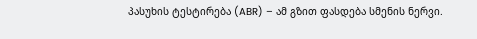პასუხის ტესტირება (ABR) – ამ გზით ფასდება სმენის ნერვი.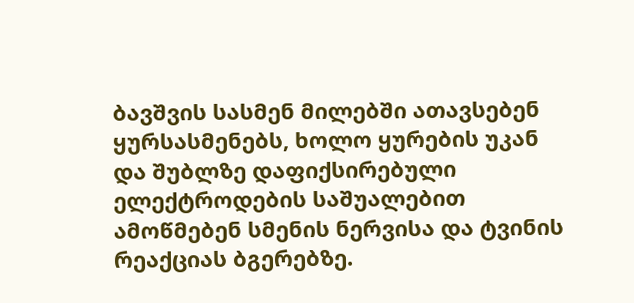ბავშვის სასმენ მილებში ათავსებენ ყურსასმენებს, ხოლო ყურების უკან და შუბლზე დაფიქსირებული ელექტროდების საშუალებით ამოწმებენ სმენის ნერვისა და ტვინის რეაქციას ბგერებზე.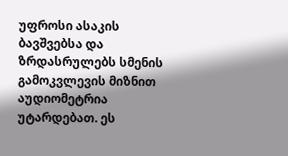უფროსი ასაკის ბავშვებსა და ზრდასრულებს სმენის გამოკვლევის მიზნით აუდიომეტრია უტარდებათ. ეს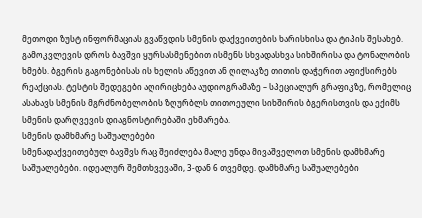მეთოდი ზუსტ ინფორმაციას გვაწვდის სმენის დაქვეითების ხარისხისა და ტიპის შესახებ. გამოკვლევის დროს ბავშვი ყურსასმენებით ისმენს სხვადასხვა სიხშირისა და ტონალობის ხმებს. ბგერის გაგონებისას ის ხელის აწევით ან ღილაკზე თითის დაჭერით აფიქსირებს რეაქციას. ტესტის შედეგები აღირიცხება აუდიოგრამაზე – სპეციალურ გრაფიკზე, რომელიც ასახავს სმენის მგრძნობელობის ზღურბლს თითოეული სიხშირის ბგერისთვის და ექიმს სმენის დარღვევის დიაგნოსტირებაში ეხმარება.
სმენის დამხმარე საშუალებები
სმენადაქვეითებულ ბავშვს რაც შეიძლება მალე უნდა მივაშველოთ სმენის დამხმარე საშუალებები. იდეალურ შემთხვევაში, 3-დან 6 თვემდე. დამხმარე საშუალებები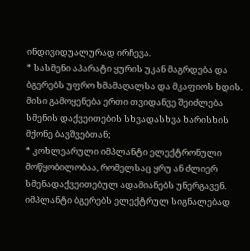ინდივიდუალურად ირჩევა.
* სასმენი აპარატი ყურის უკან მაგრდება და ბგერებს უფრო ხმამაღალსა და მკაფიოს ხდის. მისი გამოყენება ერთი თვიდანვე შეიძლება სმენის დაქვეითების სხვადასხვა ხარისხის მქონე ბავშვებთან;
* კოხლეარული იმპლანტი ელექტრონული მოწყობილობაა, რომელსაც ყრუ ან ძლიერ სმენადაქვეითებულ ადამიანებს უნერგავენ. იმპლანტი ბგერებს ელექტრულ სიგნალებად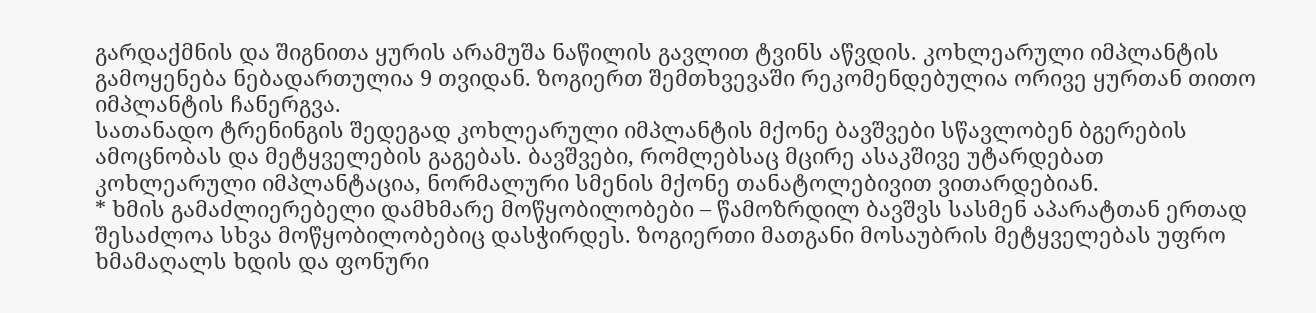გარდაქმნის და შიგნითა ყურის არამუშა ნაწილის გავლით ტვინს აწვდის. კოხლეარული იმპლანტის გამოყენება ნებადართულია 9 თვიდან. ზოგიერთ შემთხვევაში რეკომენდებულია ორივე ყურთან თითო იმპლანტის ჩანერგვა.
სათანადო ტრენინგის შედეგად კოხლეარული იმპლანტის მქონე ბავშვები სწავლობენ ბგერების ამოცნობას და მეტყველების გაგებას. ბავშვები, რომლებსაც მცირე ასაკშივე უტარდებათ კოხლეარული იმპლანტაცია, ნორმალური სმენის მქონე თანატოლებივით ვითარდებიან.
* ხმის გამაძლიერებელი დამხმარე მოწყობილობები – წამოზრდილ ბავშვს სასმენ აპარატთან ერთად შესაძლოა სხვა მოწყობილობებიც დასჭირდეს. ზოგიერთი მათგანი მოსაუბრის მეტყველებას უფრო ხმამაღალს ხდის და ფონური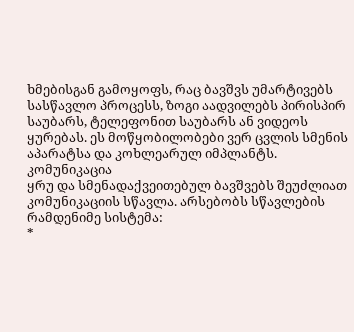ხმებისგან გამოყოფს, რაც ბავშვს უმარტივებს სასწავლო პროცესს, ზოგი აადვილებს პირისპირ საუბარს, ტელეფონით საუბარს ან ვიდეოს ყურებას. ეს მოწყობილობები ვერ ცვლის სმენის აპარატსა და კოხლეარულ იმპლანტს.
კომუნიკაცია
ყრუ და სმენადაქვეითებულ ბავშვებს შეუძლიათ კომუნიკაციის სწავლა. არსებობს სწავლების რამდენიმე სისტემა:
*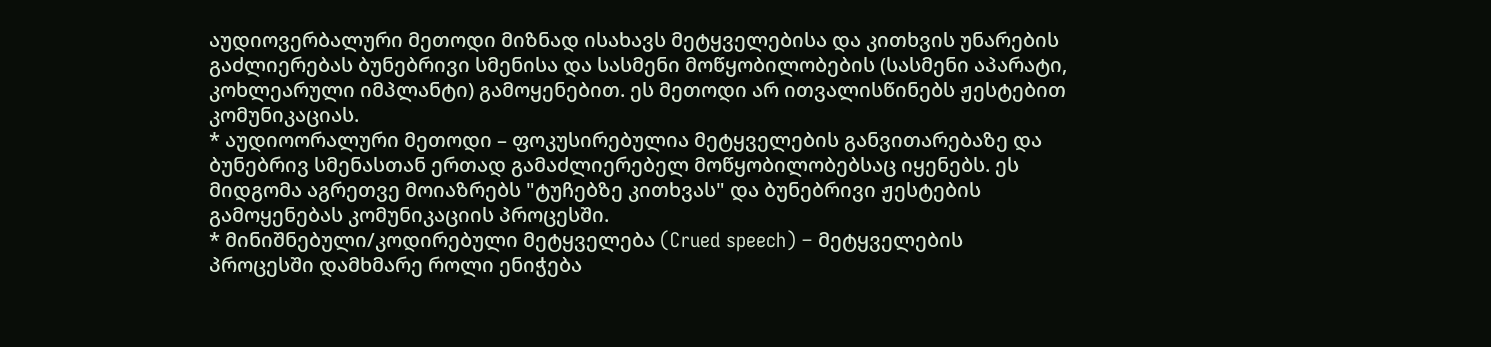აუდიოვერბალური მეთოდი მიზნად ისახავს მეტყველებისა და კითხვის უნარების გაძლიერებას ბუნებრივი სმენისა და სასმენი მოწყობილობების (სასმენი აპარატი, კოხლეარული იმპლანტი) გამოყენებით. ეს მეთოდი არ ითვალისწინებს ჟესტებით კომუნიკაციას.
* აუდიოორალური მეთოდი – ფოკუსირებულია მეტყველების განვითარებაზე და ბუნებრივ სმენასთან ერთად გამაძლიერებელ მოწყობილობებსაც იყენებს. ეს მიდგომა აგრეთვე მოიაზრებს "ტუჩებზე კითხვას" და ბუნებრივი ჟესტების გამოყენებას კომუნიკაციის პროცესში.
* მინიშნებული/კოდირებული მეტყველება (Crued speech) – მეტყველების პროცესში დამხმარე როლი ენიჭება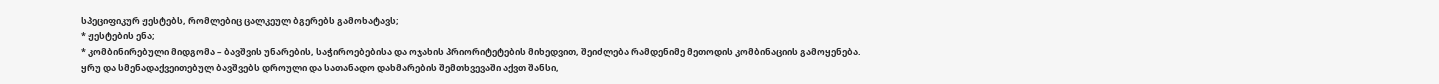სპეციფიკურ ჟესტებს, რომლებიც ცალკეულ ბგერებს გამოხატავს;
* ჟესტების ენა;
* კომბინირებული მიდგომა – ბავშვის უნარების, საჭიროებებისა და ოჯახის პრიორიტეტების მიხედვით, შეიძლება რამდენიმე მეთოდის კომბინაციის გამოყენება.
ყრუ და სმენადაქვეითებულ ბავშვებს დროული და სათანადო დახმარების შემთხვევაში აქვთ შანსი,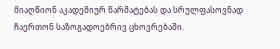მიაღწიონ აკადემიურ წარმატებას და სრულფასოვნად ჩაერთონ საზოგადოებრივ ცხოვრებაში.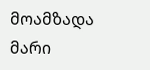მოამზადა მარი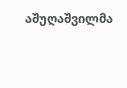აშუღაშვილმა